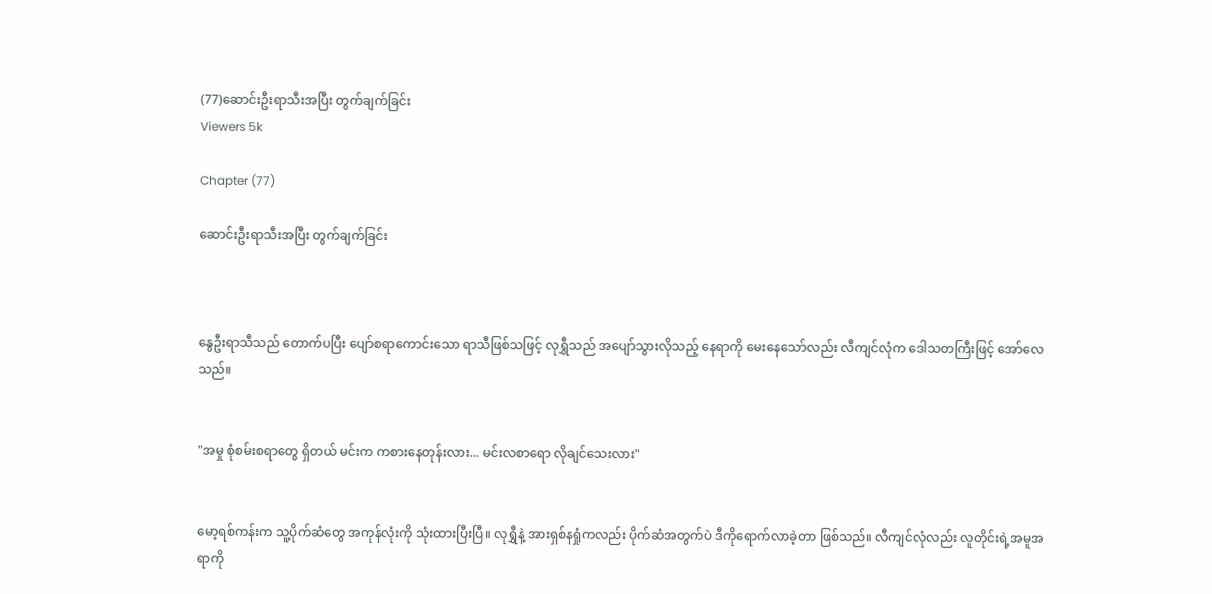(77)ဆောင်းဦးရာသီးအပြီး တွက်ချက်ခြင်း
Viewers 5k

Chapter (77)

ဆောင်းဦးရာသီးအပြီး တွက်ချက်ခြင်း



နွေဦးရာသီသည် တောက်ပပြီး ပျော်စရာကောင်းသော ရာသီဖြစ်သဖြင့် လုရွှီသည် အပျော်သွားလိုသည့် နေရာကို မေးနေသော်လည်း လီကျင်လုံက ဒေါသတကြီးဖြင့် အော်လေသည်။


"အမှု စုံစမ်းစရာတွေ ရှိတယ် မင်းက ကစားနေတုန်းလား... မင်းလစာရော လိုချင်သေးလား"


မော့ရစ်ကန်းက သူ့ပိုက်ဆံတွေ အကုန်လုံးကို သုံးထားပြီးပြီ။ လုရွှီနဲ့ အားရှစ်နရှုံကလည်း ပိုက်ဆံအတွက်ပဲ ဒီကိုရောက်လာခဲ့တာ ဖြစ်သည်။ လီကျင်လုံလည်း လူတိုင်းရဲ့အမူအရာကို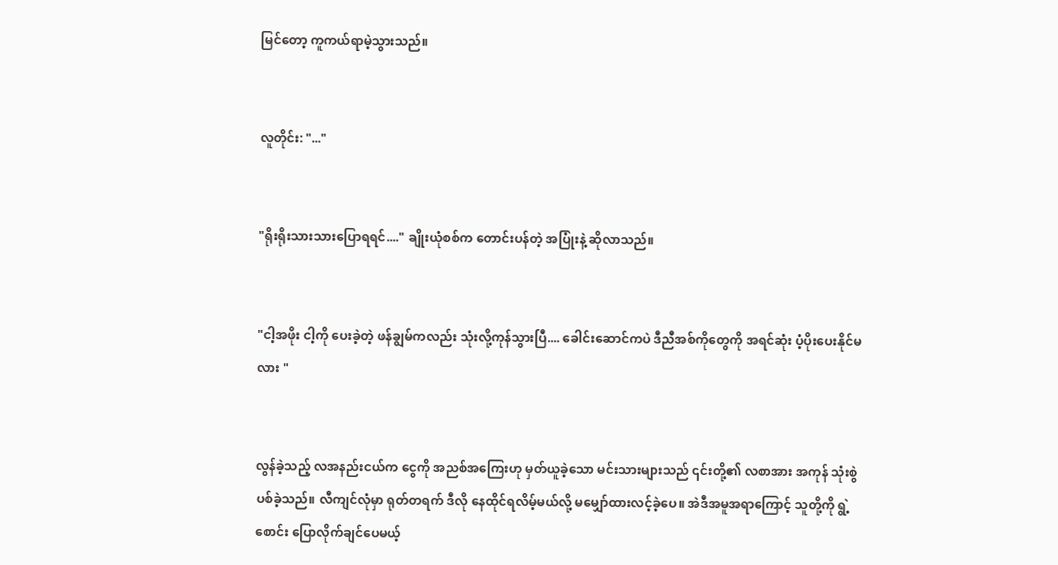မြင်တော့ ကူကယ်ရာမဲ့သွားသည်။


လူတိုင်း: "..."


"ရိုးရိုးသားသားပြောရရင်...." ချိုးယုံစစ်က တောင်းပန်တဲ့ အပြုံးနဲ့ ဆိုလာသည်။


"ငါ့အဖိုး ငါ့ကို ပေးခဲ့တဲ့ ဖန်ချွမ်ကလည်း သုံးလို့ကုန်သွားပြီ.... ခေါင်းဆောင်ကပဲ ဒီညီအစ်ကိုတွေကို အရင်ဆုံး ပံ့ပိုးပေးနိုင်မလား "


လွန်ခဲ့သည့် လအနည်းငယ်က ငွေကို အညစ်အကြေးဟု မှတ်ယူခဲ့သော မင်းသားများသည် ၎င်းတို့၏ လစာအား အကုန် သုံးစွဲပစ်ခဲ့သည်။ လီကျင်လုံမှာ ရုတ်တရက် ဒီလို နေထိုင်ရလိမ့်မယ်လို့ မမျှော်ထားလင့်ခဲ့ပေ။ အဲဒီအမူအရာကြောင့် သူတို့ကို ရွဲ့စောင်း ပြောလိုက်ချင်ပေမယ့်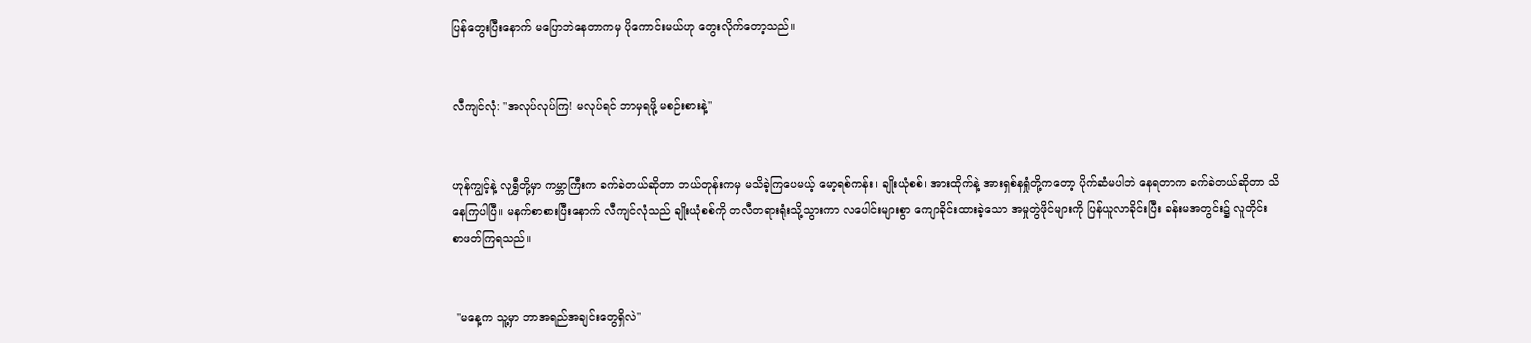ပြန်တွေးပြီးနောက် မပြောဘဲနေတာကမှ ပိုကောင်းမယ်ဟု တွေးလိုက်တော့သည်။


လီကျင်လုံ: "အလုပ်လုပ်ကြ! မလုပ်ရင် ဘာမှရဖို့ မစဉ်းစားနဲ့"


ဟုန်ကျွင့်နဲ့ လုရွှီတို့မှာ ကမ္ဘာကြီးက ခက်ခဲတယ်ဆိုတာ ဘယ်တုန်းကမှ မသိခဲ့ကြပေမယ့် မော့ရစ်ကန်း၊ ချိုးယုံစစ်၊ အားထိုက်နဲ့ အားရှစ်နရှုံတို့ကတော့ ပိုက်ဆံမပါဘဲ နေရတာက ခက်ခဲတယ်ဆိုတာ သိနေကြပါပြီ။ မနက်စာစားပြီးနောက် လီကျင်လုံသည် ချိုးယုံစစ်ကို တလီတရားရုံးသို့သွားကာ လပေါင်းများစွာ ကျောခိုင်းထားခဲ့သော အမှုတွဲဖိုင်များကို ပြန်ယူလာခိုင်းပြီး ခန်းမအတွင်း၌ လူတိုင်း စာဖတ်ကြရသည်။


 "မနေ့က သူ့မှာ ဘာအရည်အချင်းတွေရှိလဲ"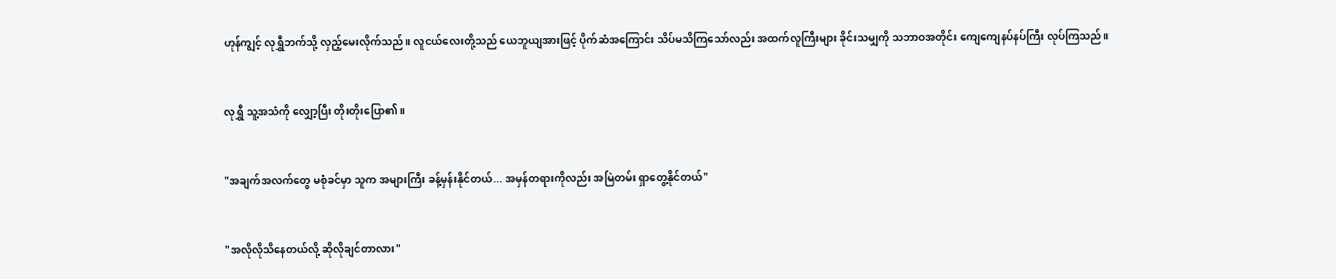ဟုန်ကျွင့် လုရွှီဘက်သို့ လှည့်မေးလိုက်သည်။ လူငယ်လေးတို့သည် ယေဘူယျအားဖြင့် ပိုက်ဆံအကြောင်း သိပ်မသိကြသော်လည်း အထက်လူကြီးများ ခိုင်းသမျှကို သဘာဝအတိုင်း ကျေကျေနပ်နပ်ကြီး လုပ်ကြသည်။


လုရွှီ သူ့အသံကို လျှော့ပြီး တိုးတိုးပြော၏။


"အချက်အလက်တွေ မစုံခင်မှာ သူက အများကြီး ခန့်မှန်းနိုင်တယ်... အမှန်တရားကိုလည်း အမြဲတမ်း ရှာတွေ့နိုင်တယ်"


"အလိုလိုသိနေတယ်လို့ ဆိုလိုချင်တာလား"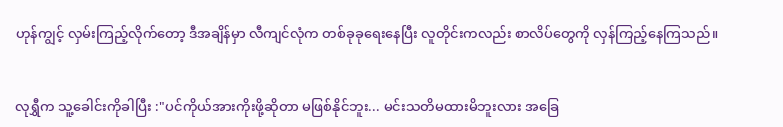ဟုန်ကျွင့် လှမ်းကြည့်လိုက်တော့ ဒီအချိန်မှာ လီကျင်လုံက တစ်ခုခုရေးနေပြီး လူတိုင်းကလည်း စာလိပ်တွေကို လှန်ကြည့်နေကြသည်။


လုရွှီက သူ့ခေါင်းကိုခါပြီး :"ပင်ကိုယ်အားကိုးဖို့ဆိုတာ မဖြစ်နိုင်ဘူး... မင်းသတိမထားမိဘူးလား အခြေ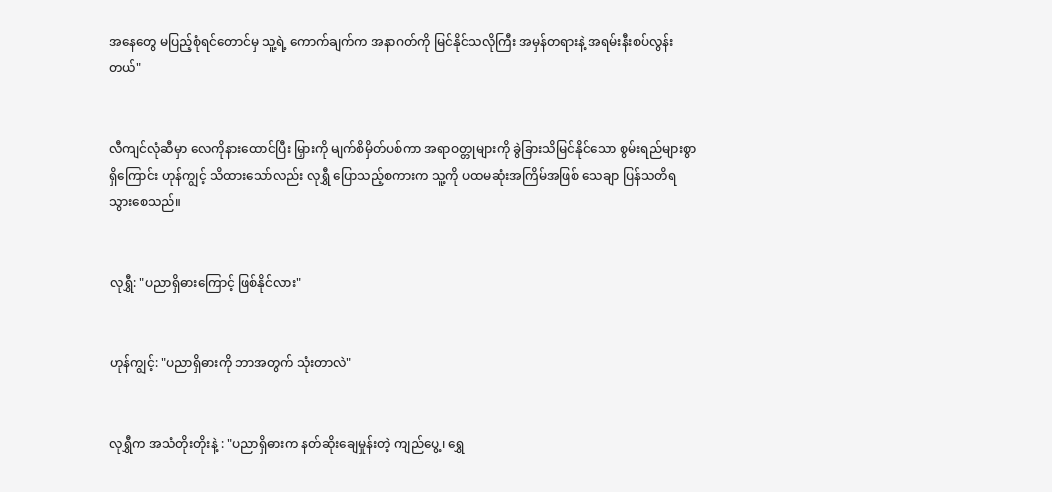အနေတွေ မပြည့်စုံရင်တောင်မှ သူ့ရဲ့ ကောက်ချက်က အနာဂတ်ကို မြင်နိုင်သလိုကြီး အမှန်တရားနဲ့ အရမ်းနီးစပ်လွန်းတယ်"


လီကျင်လုံဆီမှာ လေကိုနားထောင်ပြီး မြှားကို မျက်စိမှိတ်ပစ်ကာ အရာဝတ္တုများကို ခွဲခြားသိမြင်နိုင်သော စွမ်းရည်များစွာ ရှိကြောင်း ဟုန်ကျွင့် သိထားသော်လည်း လုရွှီ ပြောသည့်စကားက သူ့ကို ပထမဆုံးအကြိမ်အဖြစ် သေချာ ပြန်သတိရသွားစေသည်။


လုရွှီ: "ပညာရှိဓားကြောင့် ဖြစ်နိုင်လား"


ဟုန်ကျွင့်: "ပညာရှိဓားကို ဘာအတွက် သုံးတာလဲ"


လုရွှီက အသံတိုးတိုးနဲ့ : "ပညာရှိဓားက နတ်ဆိုးချေမှုန်းတဲ့ ကျည်ပွေ့၊ ရွှေ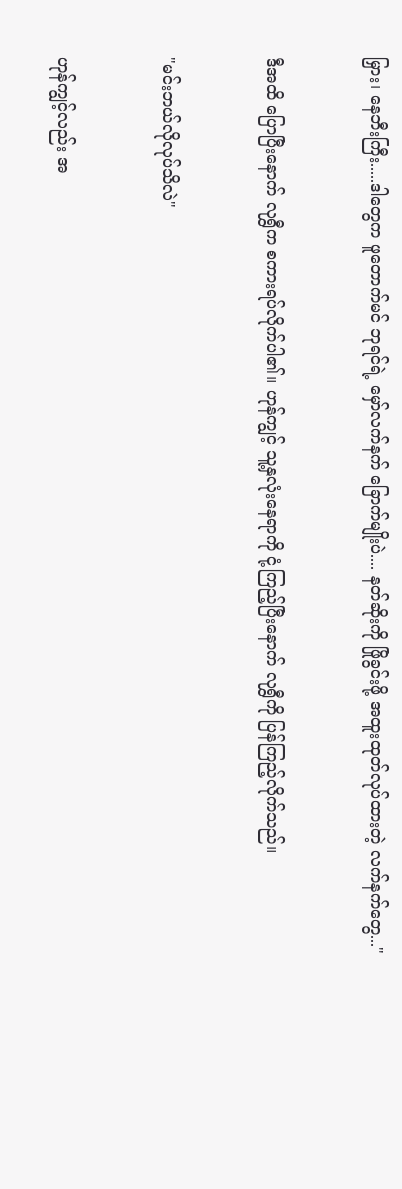မြှား၊ နေဘီးကြီး.....ဒါတွေက ဖူတောက်မင် ဘုရင်ရဲ့ မှော်လက်နက် ခြောက်မျိုးပဲ.... နတ်ဆိုးကို ဖြိုခွင်းဖို့ အထူးထုတ်လုပ်ထားတဲ့ လက်နက်တွေ..."


ဒီအထိ ပြောပြီးနောက် လုရွှီက စကားရပ်လိုက်ပါ၏။ ဟုန်ကျွင့် သူ့နှလုံးနေရာကို ငုံ့ကြည့်ပြီးနောက် လုရွှီကို ပြန်ကြည့်လိုက်သည်။


"မင်းဘယ်လိုလုပ်သိလဲ"


ဟုန်ကျွင့်လည်း အ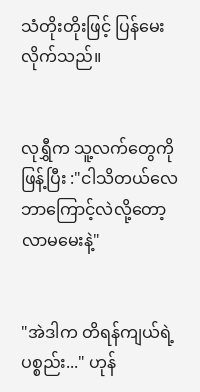သံတိုးတိုးဖြင့် ပြန်မေးလိုက်သည်။


လုရွှီက သူ့လက်တွေကို ဖြန့်ပြီး :"ငါသိတယ်လေ ဘာကြောင့်လဲလို့တော့ လာမမေးနဲ့"


"အဲဒါက တိရန်ကျယ်ရဲ့ ပစ္စည်း..." ဟုန်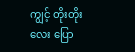ကျွင့် တိုးတိုးလေး ပြော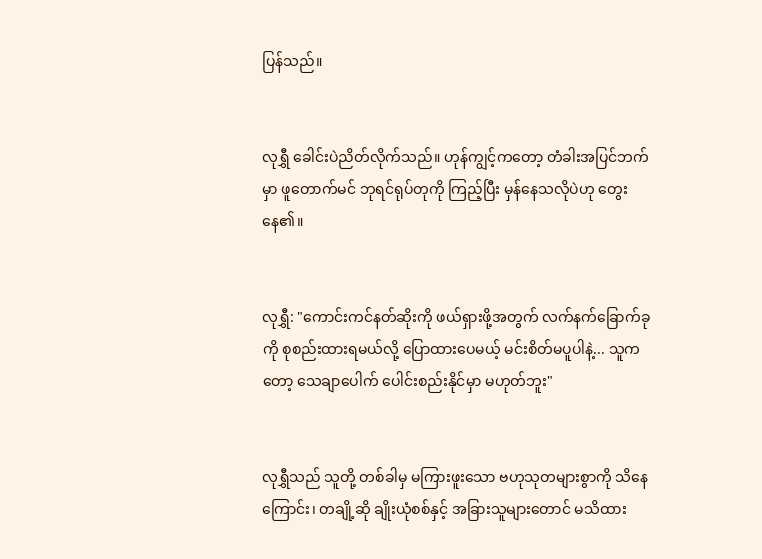ပြန်သည်။


လုရွှီ ခေါင်းပဲညိတ်လိုက်သည်။ ဟုန်ကျွင့်ကတော့ တံခါးအပြင်ဘက်မှာ ဖူတောက်မင် ဘုရင်ရုပ်တုကို ကြည့်ပြီး မှန်နေသလိုပဲဟု တွေးနေ၏။


လုရွှီ: "ကောင်းကင်နတ်ဆိုးကို ဖယ်ရှားဖို့အတွက် လက်နက်ခြောက်ခုကို စုစည်းထားရမယ်လို့ ပြောထားပေမယ့် မင်းစိတ်မပူပါနဲ့... သူကတော့ သေချာပေါက် ပေါင်းစည်းနိုင်မှာ မဟုတ်ဘူး"


လုရွှီသည် သူတို့ တစ်ခါမှ မကြားဖူးသော ဗဟုသုတများစွာကို သိနေကြောင်း၊ တချို့ဆို ချိုးယုံစစ်နှင့် အခြားသူများတောင် မသိထား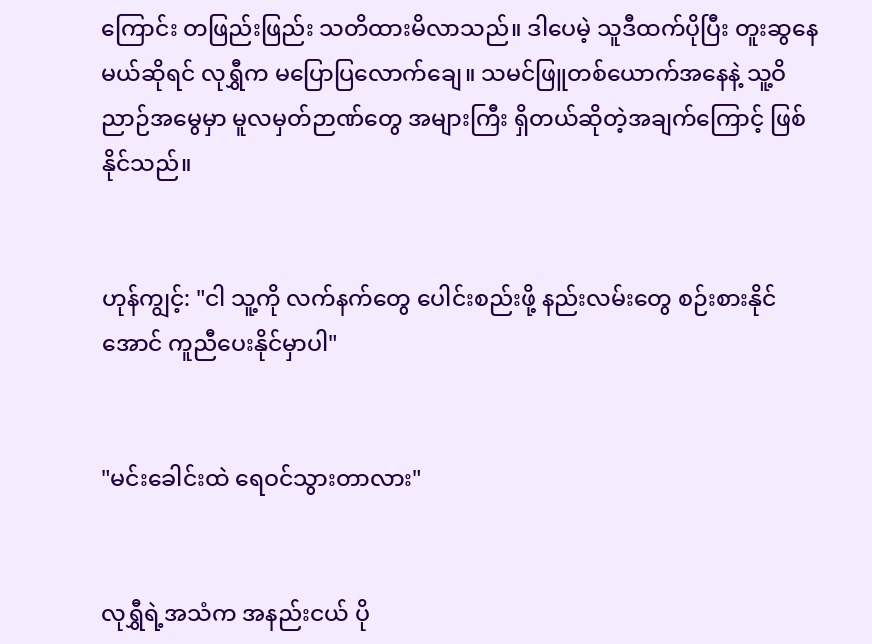ကြောင်း တဖြည်းဖြည်း သတိထားမိလာသည်။ ဒါပေမဲ့ သူဒီထက်ပိုပြီး တူးဆွနေမယ်ဆိုရင် လုရွှီက မပြောပြလောက်ချေ။ သမင်ဖြူတစ်ယောက်အနေနဲ့ သူ့ဝိညာဉ်အမွေမှာ မူလမှတ်ဉာဏ်တွေ အများကြီး ရှိတယ်ဆိုတဲ့အချက်ကြောင့် ဖြစ်နိုင်သည်။


ဟုန်ကျွင့်: "ငါ သူ့ကို လက်နက်တွေ ပေါင်းစည်းဖို့ နည်းလမ်းတွေ စဉ်းစားနိုင်အောင် ကူညီပေးနိုင်မှာပါ"


"မင်းခေါင်းထဲ ရေဝင်သွားတာလား"


လုရွှီရဲ့အသံက အနည်းငယ် ပို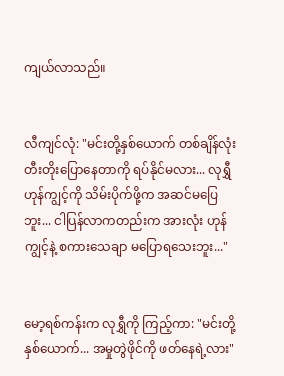ကျယ်လာသည်။


လီကျင်လုံ: "မင်းတို့နှစ်ယောက် တစ်ချိန်လုံး တီးတိုးပြောနေတာကို ရပ်နိုင်မလား... လုရွှီ ဟုန်ကျွင့်ကို သိမ်းပိုက်ဖို့က အဆင်မပြေဘူး... ငါပြန်လာကတည်းက အားလုံး ဟုန်ကျွင့်နဲ့ စကားသေချာ မပြောရသေးဘူး..."


မော့ရစ်ကန်းက လုရွှီကို ကြည့်ကာ: "မင်းတို့နှစ်ယောက်... အမှုတွဲဖိုင်ကို ဖတ်နေရဲ့လား"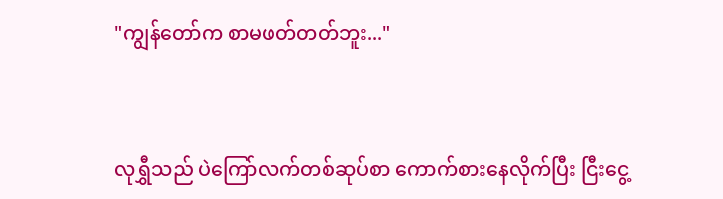"ကျွန်တော်က စာမဖတ်တတ်ဘူး..."


လုရွှီသည် ပဲကြော်လက်တစ်ဆုပ်စာ ကောက်စားနေလိုက်ပြီး ငြီးငွေ့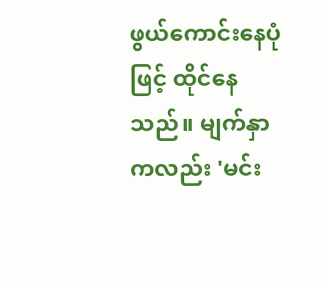ဖွယ်ကောင်းနေပုံဖြင့် ထိုင်နေသည်။ မျက်နှာကလည်း 'မင်း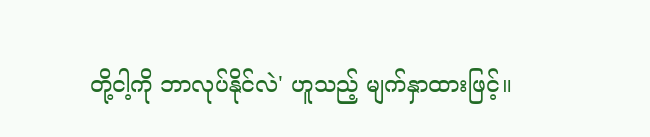တို့ငါ့ကို ဘာလုပ်နိုင်လဲ' ဟူသည့် မျက်နှာထားဖြင့်။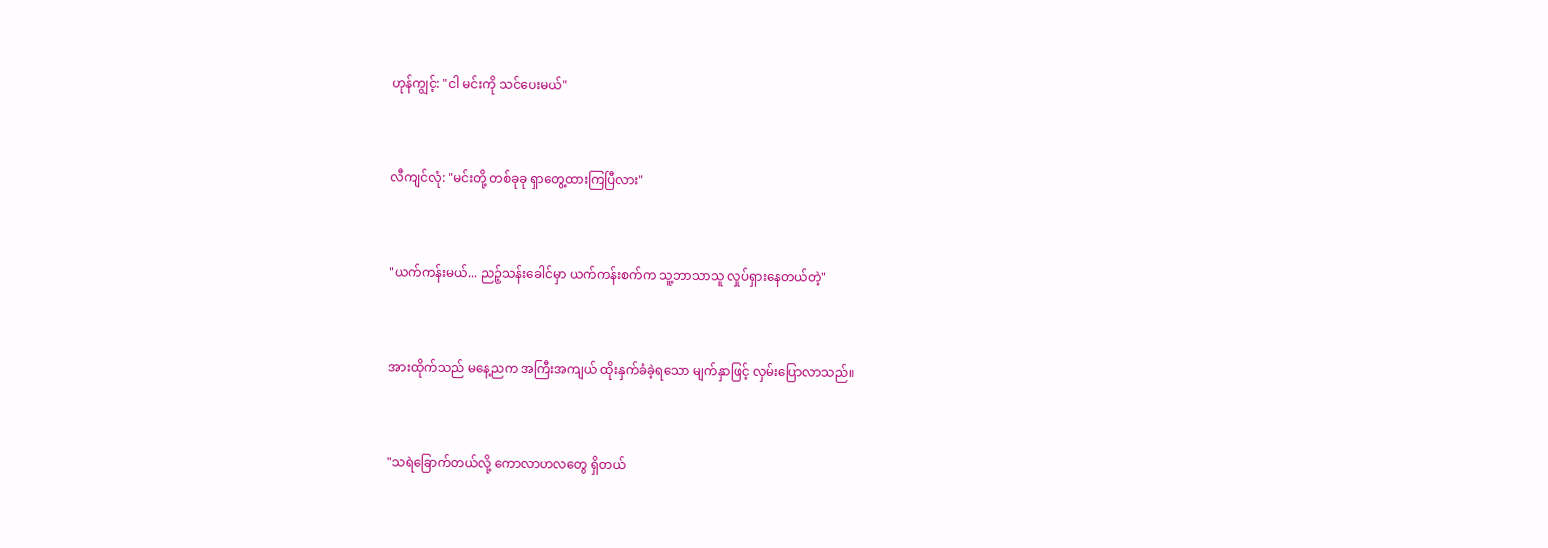ဟုန်ကျွင့်: "ငါ မင်းကို သင်ပေးမယ်"


လီကျင်လုံ: "မင်းတို့ တစ်ခုခု ရှာတွေ့ထားကြပြီလား"


"ယက်ကန်းမယ်... ညဉ့်သန်းခေါင်မှာ ယက်ကန်းစက်က သူ့ဘာသာသူ လှုပ်ရှားနေတယ်တဲ့"


အားထိုက်သည် မနေ့ညက အကြီးအကျယ် ထိုးနှက်ခံခဲ့ရသော မျက်နှာဖြင့် လှမ်းပြောလာသည်။


"သရဲခြောက်တယ်လို့ ကောလာဟလတွေ ရှိတယ်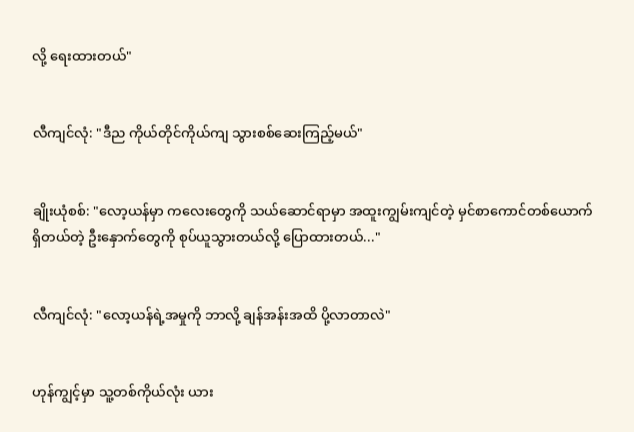လို့ ရေးထားတယ်"


လီကျင်လုံ: "ဒီည ကိုယ်တိုင်ကိုယ်ကျ သွားစစ်ဆေးကြည့်မယ်"


ချိုးယုံစစ်: "လော့ယန်မှာ ကလေးတွေကို သယ်ဆောင်ရာမှာ အထူးကျွမ်းကျင်တဲ့ မှင်စာကောင်တစ်ယောက် ရှိတယ်တဲ့ ဦးနှောက်တွေကို စုပ်ယူသွားတယ်လို့ ပြောထားတယ်..."


လီကျင်လုံ: "လော့ယန်ရဲ့အမှုကို ဘာလို့ ချန်အန်းအထိ ပို့လာတာလဲ"


ဟုန်ကျွင့်မှာ သူ့တစ်ကိုယ်လုံး ယား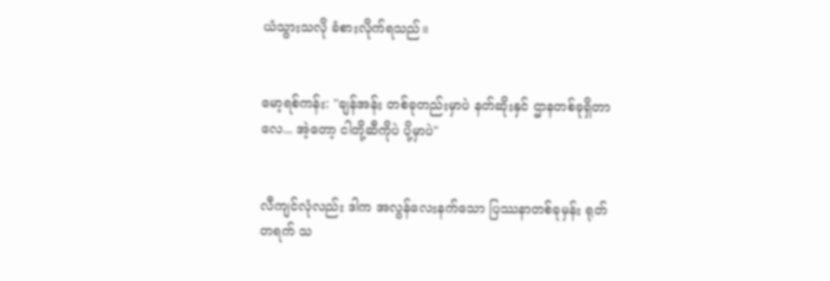ယံသွားသလို ခံစားလိုက်ရသည်။


မော့ရစ်ကန်း: "ချန်အန်း တစ်ခုတည်းမှာပဲ နတ်ဆိုးနှင် ဌာနတစ်ခုရှိတာလေ... အဲ့တော့ ငါတို့ဆီကိုပဲ ပို့မှာပဲ"


လီကျင်လုံလည်း ဒါက အလွန်လေးနက်သော ပြဿနာတစ်ခုမှန်း ရုတ်တရက် သ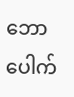ဘောပေါက်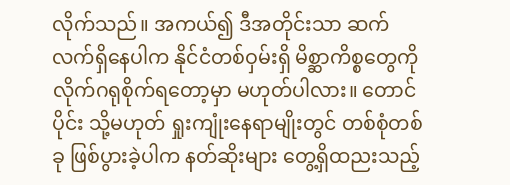လိုက်သည်။ အကယ်၍ ဒီအတိုင်းသာ ဆက်လက်ရှိနေပါက နိုင်ငံတစ်ဝှမ်းရှိ မိစ္ဆာကိစ္စတွေကို လိုက်ဂရုစိုက်ရတော့မှာ မဟုတ်ပါလား။ တောင်ပိုင်း သို့မဟုတ် ရှုးကျုံးနေရာမျိုးတွင် တစ်စုံတစ်ခု ဖြစ်ပွားခဲ့ပါက နတ်ဆိုးများ တွေ့ရှိထညးသည့်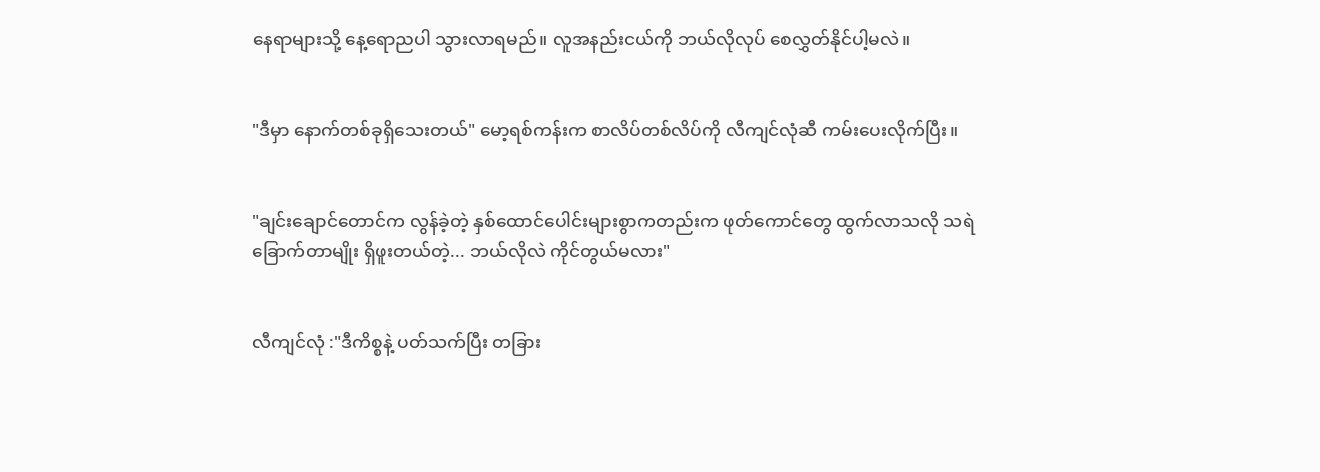နေရာများသို့ နေ့ရောညပါ သွားလာရမည်။ လူအနည်းငယ်ကို ဘယ်လိုလုပ် စေလွှတ်နိုင်ပါ့မလဲ။


"ဒီမှာ နောက်တစ်ခုရှိသေးတယ်" မော့ရစ်ကန်းက စာလိပ်တစ်လိပ်ကို လီကျင်လုံဆီ ကမ်းပေးလိုက်ပြီး။


"ချင်းချောင်တောင်က လွန်ခဲ့တဲ့ နှစ်ထောင်ပေါင်းများစွာကတည်းက ဖုတ်ကောင်တွေ ထွက်လာသလို သရဲခြောက်တာမျိုး ရှိဖူးတယ်တဲ့... ဘယ်လိုလဲ ကိုင်တွယ်မလား"


လီကျင်လုံ :"ဒီကိစ္စနဲ့ ပတ်သက်ပြီး တခြား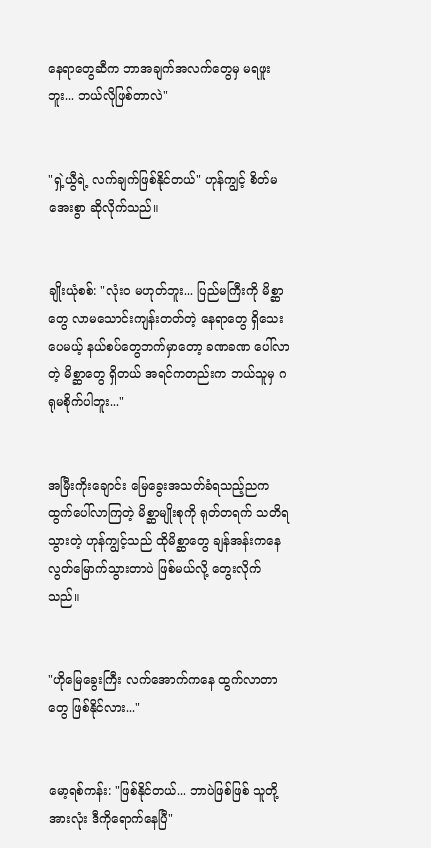နေရာတွေဆီက ဘာအချက်အလက်တွေမှ မရဖူးဘူး... ဘယ်လိုဖြစ်တာလဲ"


"ရှဲ့ယွီရဲ့ လက်ချက်ဖြစ်နိုင်တယ်" ဟုန်ကျွင့် စိတ်မအေးစွာ ဆိုလိုက်သည်။


ချိုးယုံစစ်: "လုံးဝ မဟုတ်ဘူး... ပြည်မကြီးကို မိစ္ဆာတွေ လာမသောင်းကျန်းတတ်တဲ့ နေရာတွေ ရှိသေးပေမယ့် နယ်စပ်တွေဘက်မှာတော့ ခဏခဏ ပေါ်လာတဲ့ မိစ္ဆာတွေ ရှိတယ် အရင်ကတည်းက ဘယ်သူမှ ဂရုမစိုက်ပါဘူး..."


အမြီးကိုးချောင်း မြေခွေးအသတ်ခံရသည့်ညက ထွက်ပေါ်လာကြတဲ့ မိစ္ဆာမျိုးစုကို ရုတ်တရက် သတိရသွားတဲ့ ဟုန်ကျွင့်သည် ထိုမိစ္ဆာတွေ ချန်အန်းကနေ လွတ်မြောက်သွားတာပဲ ဖြစ်မယ်လို့ တွေးလိုက်သည်။


"ဟိုမြေခွေးကြီး လက်အောက်ကနေ ထွက်လာတာတွေ ဖြစ်နိုင်လား..."


မော့ရစ်ကန်း: "ဖြစ်နိုင်တယ်... ဘာပဲဖြစ်ဖြစ် သူတို့အားလုံး ဒီကိုရောက်နေပြီ"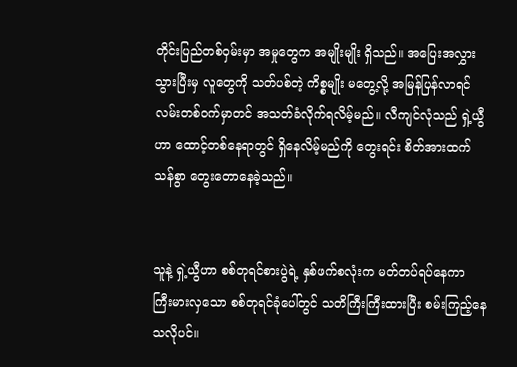တိုင်းပြည်တစ်ဝှမ်းမှာ အမှုတွေက အမျိုးမျိုး ရှိသည်။ အပြေးအလွှား သွားပြီးမှ လူတွေကို သတ်ပစ်တဲ့ ကိစ္စမျိုး မတွေ့လို့ အမြန်ပြန်လာရင် လမ်းတစ်ဝက်မှာတင် အသတ်ခံလိုက်ရလိမ့်မည်။ လီကျင်လုံသည် ရှဲ့ယွီဟာ ထောင့်တစ်နေရာတွင် ရှိနေလိမ့်မည်ကို တွေးရင်း စိတ်အားထက်သန်စွာ တွေးတောနေခဲ့သည်။


သူနဲ့ ရှဲ့ယွီဟာ စစ်တုရင်စားပွဲရဲ့ နှစ်ဖက်စလုံးက မတ်တပ်ရပ်နေကာ ကြီးမားလှသော စစ်တုရင်ခုံပေါ်တွင် သတိကြီးကြီးထားပြီး စမ်းကြည့်နေသလိုပင်။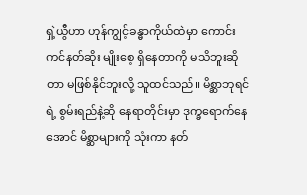ရှဲ့ယွီဟာ ဟုန်ကျွင့်ခန္ဓာကိုယ်ထဲမှာ ကောင်းကင်နတ်ဆိုး မျိုးစေ့ ရှိနေတာကို မသိဘူးဆိုတာ မဖြစ်နိုင်ဘူးလို့ သူထင်သည်။ မိစ္ဆာဘုရင်ရဲ့ စွမ်းရည်နဲ့ဆို နေရာတိုင်းမှာ ဒုက္ခရောက်နေအောင် မိစ္ဆာများကို သုံးကာ နတ်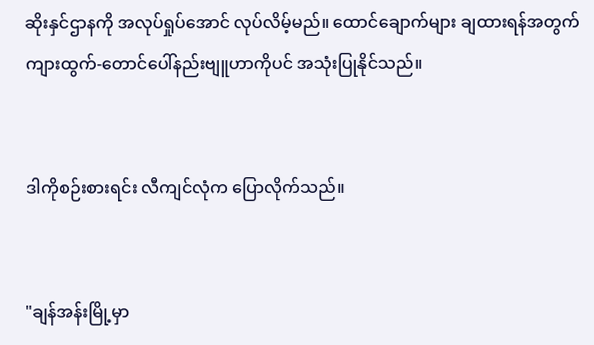ဆိုးနှင်ဌာနကို အလုပ်ရှုပ်အောင် လုပ်လိမ့်မည်။ ထောင်ချောက်များ ချထားရန်အတွက် ကျားထွက်-တောင်ပေါ်နည်းဗျူဟာကိုပင် အသုံးပြုနိုင်သည်။


ဒါကိုစဉ်းစားရင်း လီကျင်လုံက ပြောလိုက်သည်။


"ချန်အန်းမြို့မှာ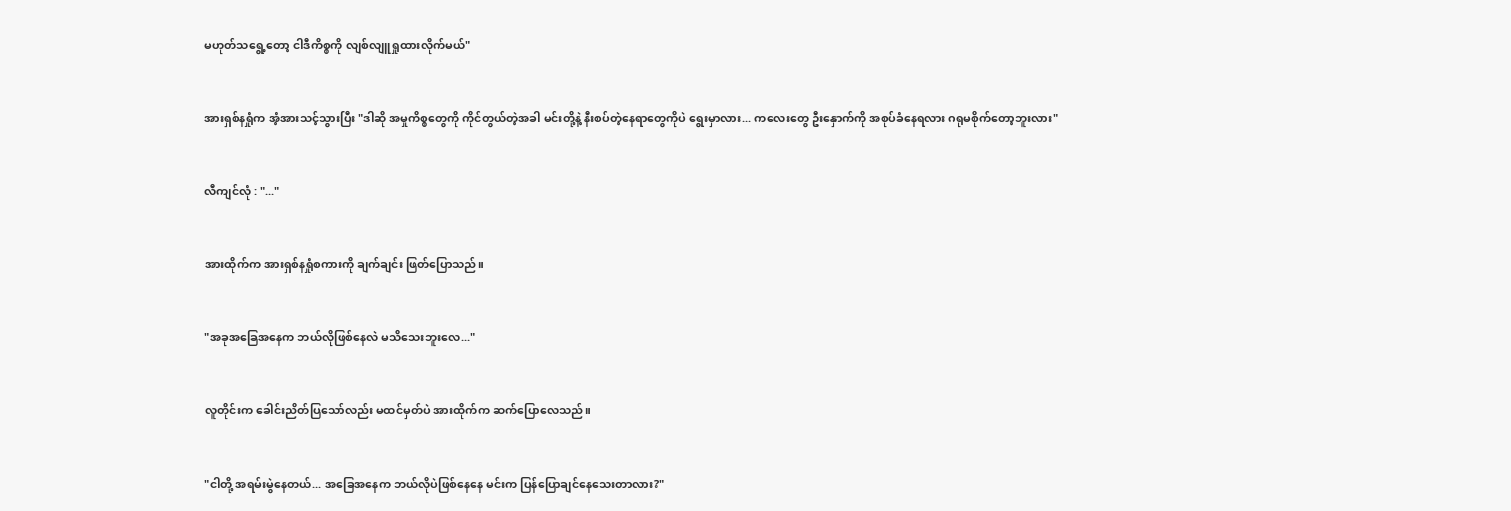မဟုတ်သရွေ့တော့ ငါဒီကိစ္စကို လျစ်လျူရှုထားလိုက်မယ်"


အားရှစ်နရှုံက အံ့အားသင့်သွားပြီး "ဒါဆို အမှုကိစ္စတွေကို ကိုင်တွယ်တဲ့အခါ မင်းတို့နဲ့ နီးစပ်တဲ့နေရာတွေကိုပဲ ရွေးမှာလား... ကလေးတွေ ဦးနှောက်ကို အစုပ်ခံနေရလား ဂရုမစိုက်တော့ဘူးလား"


လီကျင်လုံ : "..."


အားထိုက်က အားရှစ်နရှုံစကားကို ချက်ချင်း ဖြတ်ပြောသည်။


"အခုအခြေအနေက ဘယ်လိုဖြစ်နေလဲ မသိသေးဘူးလေ..."


လူတိုင်းက ခေါင်းညိတ်ပြသော်လည်း မထင်မှတ်ပဲ အားထိုက်က ဆက်ပြောလေသည်။


"ငါတို့ အရမ်းမွဲနေတယ်... အခြေအနေက ဘယ်လိုပဲဖြစ်နေနေ မင်းက ပြန်ပြောချင်နေသေးတာလား?"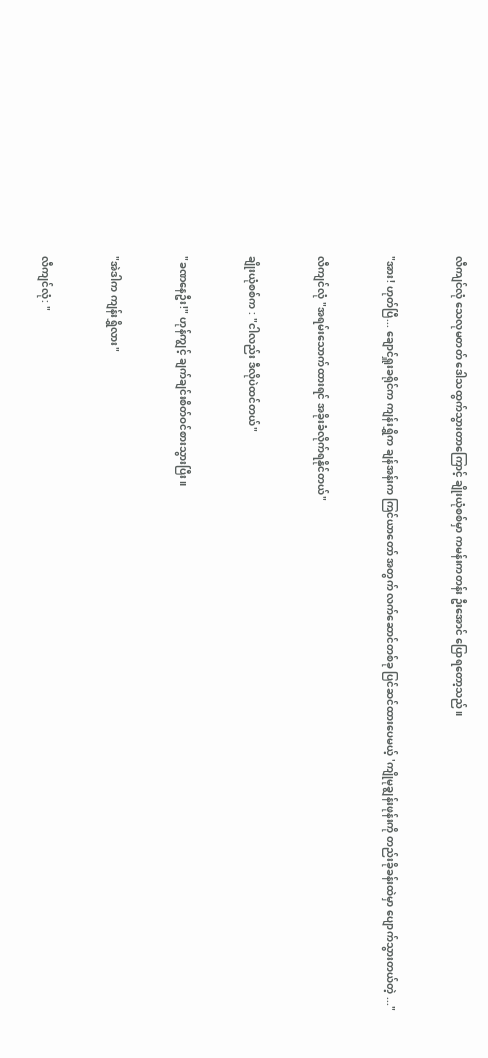လီကျင်လုံ သေလုမတတ် ဒေါသထွက်သွားတာကြောင့် ချိုးယုံစစ်မှာ ကမန်းကတန်း ဦးအောင် ပြောရတော့သည်။


"အား! ဟုတ်ပြီ... ချောင်ရှူးခရိုင်က ကျန်းရွှိက ချန်အန်းက ကြင်ယာတော် အတွက် လက်ဆောင်တစ်ခု ပြင်ဆင်ထားပေမယ့် 'ကျိုမုချွန်းဖုန်းကို တည်းခိုခန်းထဲမှာ ပျောက်သွားတယ်တဲ့ ..."


လီကျင်လုံ "အရမ်းသောက်ထားရင် အခိုးခံလိုက်ရနိုင်တယ်"


ချိုးယုံစစ်က : "ငါလည်း ဒီလိုပဲထင်တယ်"


"ခဏနေဦး!" ဟုန်ကျွင့် ချက်ချင်းစိတ်ဝင်စားသွားပြီး။


"အဲဒါက ကျန်းရွှိလား"


လီကျင်လုံ: "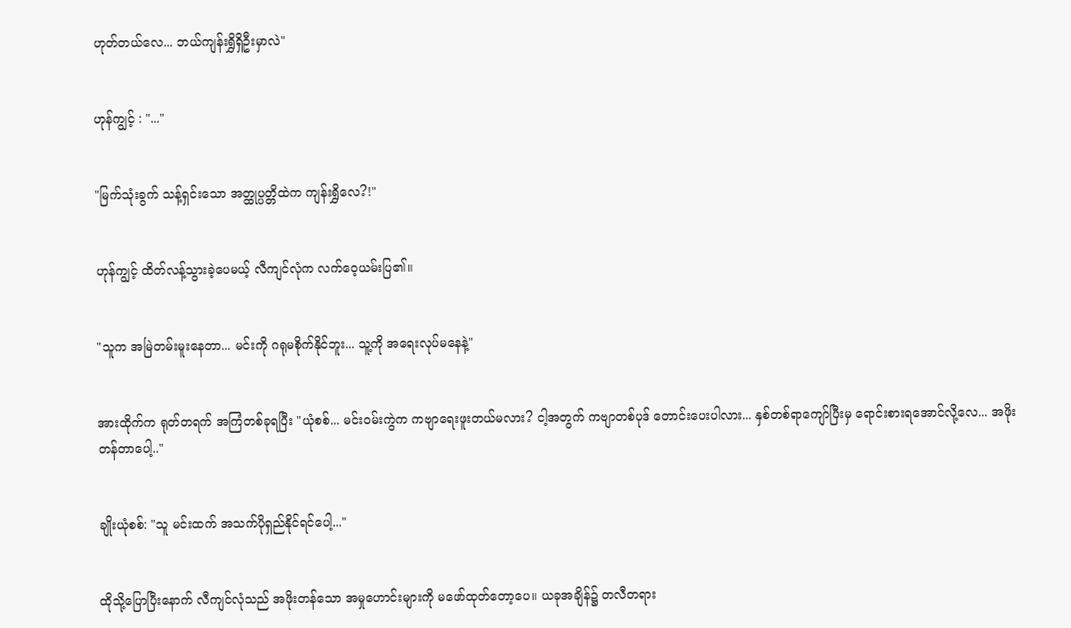ဟုတ်တယ်လေ... ဘယ်ကျန်းရွှိရှိဦးမှာလဲ"


ဟုန်ကျွင့် : "..."


"မြက်သုံးခွက် သန့်ရှင်းသော အတ္ထုပ္ပတ္တိထဲက ကျန်းရွှိလေ?!"


ဟုန်ကျွင့် ထိတ်လန့်သွားခဲ့ပေမယ့် လီကျင်လုံက လက်ဝေ့ယမ်းပြ၏။


"သူက အမြဲတမ်းမူးနေတာ... မင်းကို ဂရုမစိုက်နိုင်ဘူး... သူ့ကို အရေးလုပ်မနေနဲ့"


အားထိုက်က ရုတ်တရက် အကြံတစ်ခုရပြီး "ယုံစစ်... မင်းဝမ်းကွဲက ကဗျာရေးဖူးတယ်မလား? ငါ့အတွက် ကဗျာတစ်ပုဒ် တောင်းပေးပါလား... နှစ်တစ်ရာကျော်ပြီးမှ ရောင်းစားရအောင်လို့လေ... အဖိုးတန်တာပေါ့.."


ချိုးယုံစစ်: "သူ မင်းထက် အသက်ပိုရှည်နိုင်ရင်ပေါ့..."


ထိုသို့ပြောပြီးနောက် လီကျင်လုံသည် အဖိုးတန်သော အမှုဟောင်းများကို မဖော်ထုတ်တော့ပေ။ ယခုအချိန်၌ တလီတရား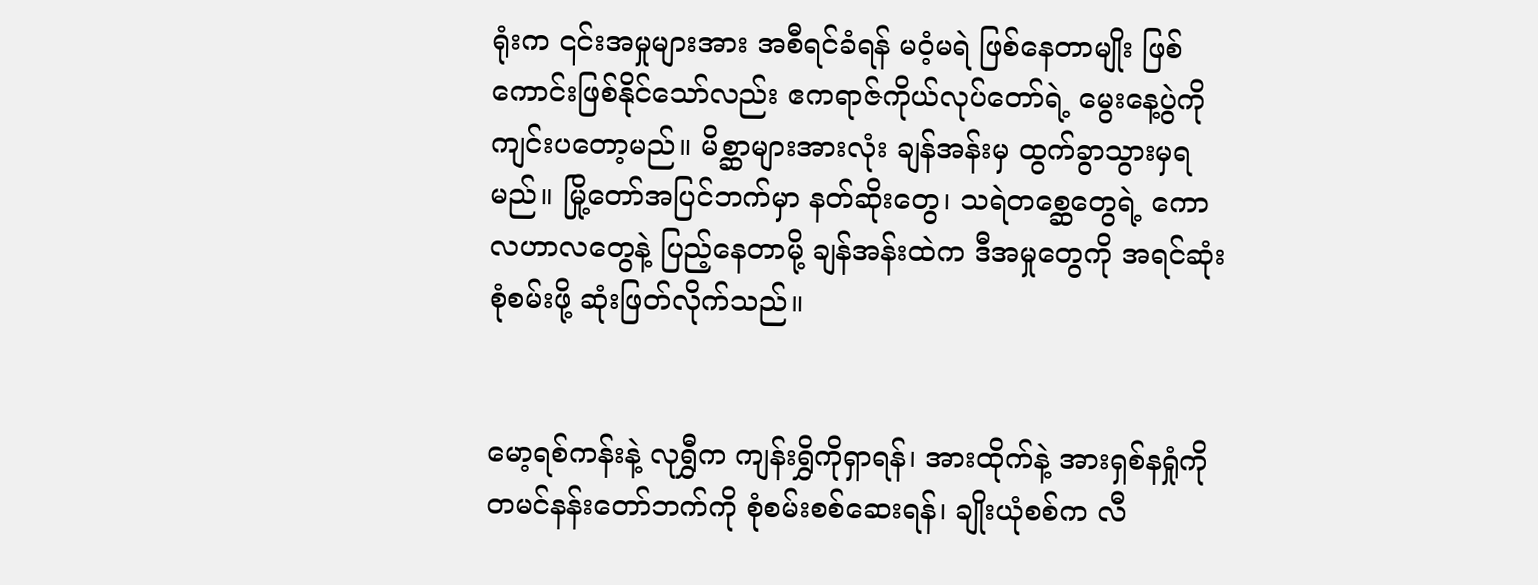ရုံးက ၎င်းအမှုများအား အစီရင်ခံရန် မဝံ့မရဲ ဖြစ်နေတာမျိုး ဖြစ်ကောင်းဖြစ်နိုင်သော်လည်း ဧကရာဇ်ကိုယ်လုပ်တော်ရဲ့ မွေးနေ့ပွဲကို ကျင်းပတော့မည်။ မိစ္ဆာများအားလုံး ချန်အန်းမှ ထွက်ခွာသွားမှရမည်။ မြို့တော်အပြင်ဘက်မှာ နတ်ဆိုးတွေ၊ သရဲတစ္ဆေတွေရဲ့ ကောလဟာလတွေနဲ့ ပြည့်နေတာမို့ ချန်အန်းထဲက ဒီအမှုတွေကို အရင်ဆုံးစုံစမ်းဖို့ ဆုံးဖြတ်လိုက်သည်။


မော့ရစ်ကန်းနဲ့ လုရွှီက ကျန်းရွှိကိုရှာရန်၊ အားထိုက်နဲ့ အားရှစ်နရှုံကို တမင်နန်းတော်ဘက်ကို စုံစမ်းစစ်ဆေးရန်၊ ချိုးယုံစစ်က လီ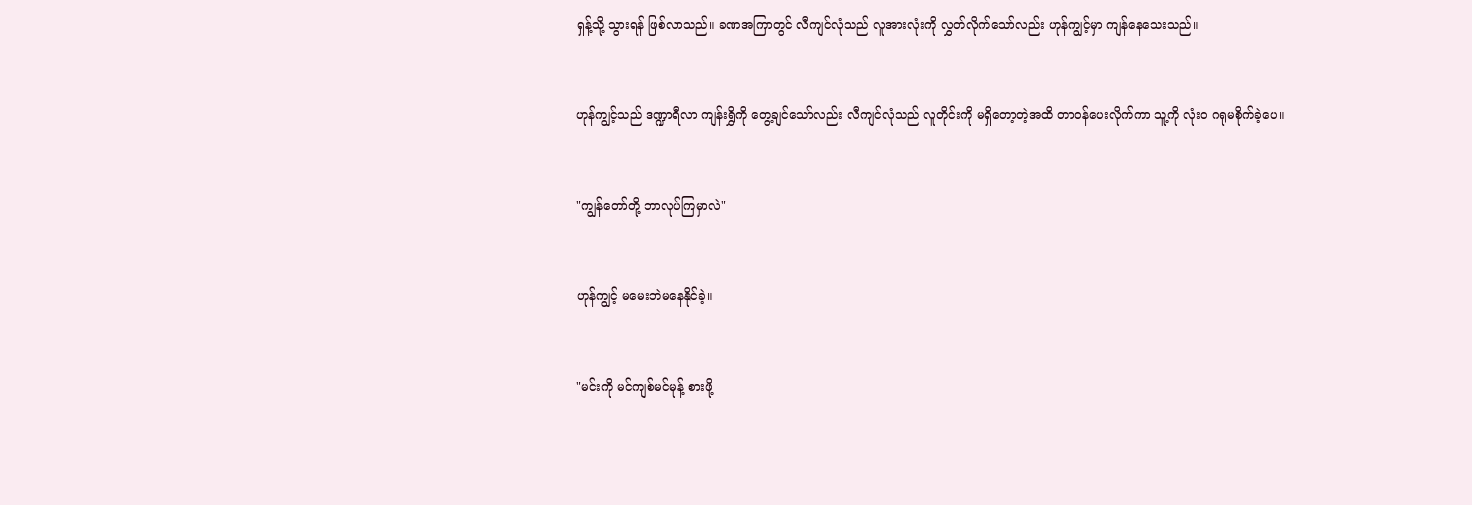ရှန့်သို့ သွားရန် ဖြစ်လာသည်။ ခဏအကြာတွင် လီကျင်လုံသည် လူအားလုံးကို လွှတ်လိုက်သော်လည်း ဟုန်ကျွင့်မှာ ကျန်နေသေးသည်။


ဟုန်ကျွင့်သည် ဒဏ္ဍာရီလာ ကျန်းရွှိကို တွေ့ချင်သော်လည်း လီကျင်လုံသည် လူတိုင်းကို မရှိတော့တဲ့အထိ တာဝန်ပေးလိုက်ကာ သူ့ကို လုံး၀ ဂရုမစိုက်ခဲ့ပေ။


"ကျွန်တော်တို့ ဘာလုပ်ကြမှာလဲ"


ဟုန်ကျွင့် မမေးဘဲမနေနိုင်ခဲ့။


"မင်းကို မင်ကျစ်မင်မုန့် စားဖို့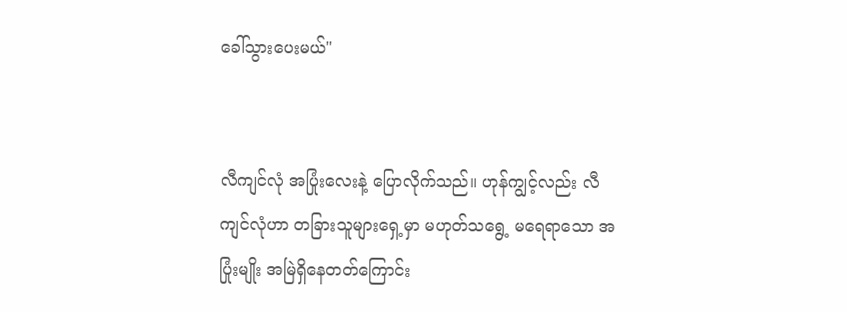ခေါ်သွားပေးမယ်"


လီကျင်လုံ အပြုံးလေးနဲ့ ပြောလိုက်သည်။ ဟုန်ကျွင့်လည်း လီကျင်လုံဟာ တခြားသူများရှေ့မှာ မဟုတ်သရွေ့ မရေရာသော အပြုံးမျိုး အမြဲရှိနေတတ်ကြောင်း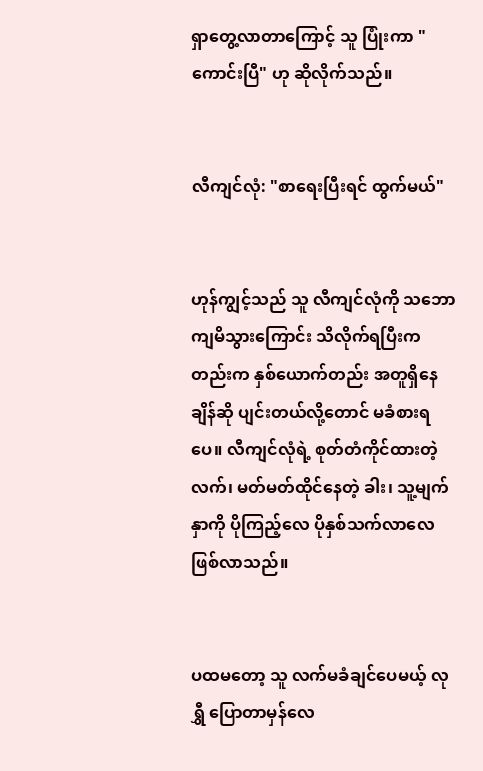ရှာတွေ့လာတာကြောင့် သူ ပြုံးကာ "ကောင်းပြီ" ဟု ဆိုလိုက်သည်။


လီကျင်လုံ: "စာရေးပြီးရင် ထွက်မယ်"


ဟုန်ကျွင့်သည် သူ လီကျင်လုံကို သဘောကျမိသွားကြောင်း သိလိုက်ရပြီးကတည်းက နှစ်ယောက်တည်း အတူရှိနေချိန်ဆို ပျင်းတယ်လို့တောင် မခံစားရပေ။ လီကျင်လုံရဲ့ စုတ်တံကိုင်ထားတဲ့လက်၊ မတ်မတ်ထိုင်နေတဲ့ ခါး၊ သူ့မျက်နှာကို ပိုကြည့်လေ ပိုနှစ်သက်လာလေ ဖြစ်လာသည်။


ပထမတော့ သူ လက်မခံချင်ပေမယ့် လုရွှီ ပြောတာမှန်လေ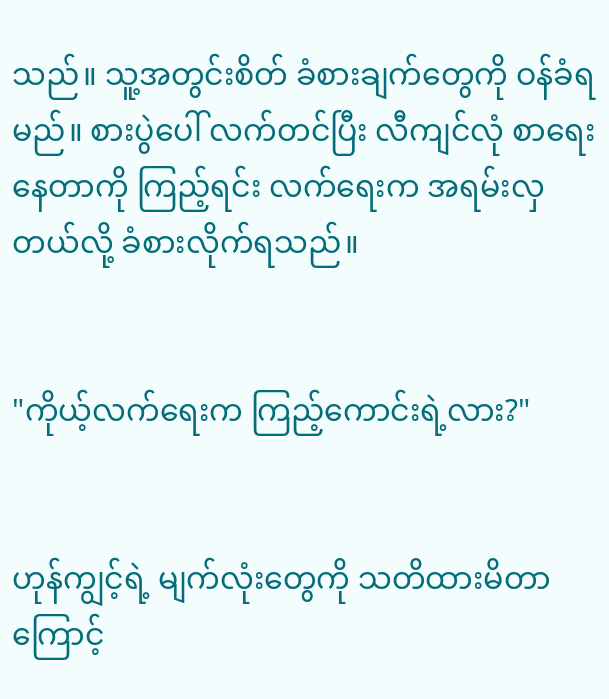သည်။ သူ့အတွင်းစိတ် ခံစားချက်တွေကို ဝန်ခံရမည်။ စားပွဲပေါ် လက်တင်ပြီး လီကျင်လုံ စာရေးနေတာကို ကြည့်ရင်း လက်ရေးက အရမ်းလှတယ်လို့ ခံစားလိုက်ရသည်။


"ကိုယ့်လက်ရေးက ကြည့်ကောင်းရဲ့လား?"


ဟုန်ကျွင့်ရဲ့ မျက်လုံးတွေကို သတိထားမိတာကြောင့်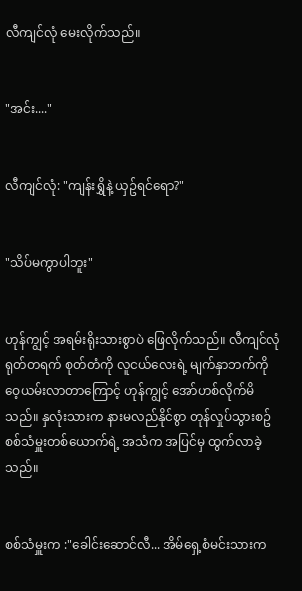လီကျင်လုံ မေးလိုက်သည်။


"အင်း...."


လီကျင်လုံ: "ကျန်းရွှိနဲ့ ယှဥ်ရင်ရော?"


"သိပ်မကွာပါဘူး"


ဟုန်ကျွင့် အရမ်းရိုးသားစွာပဲ ဖြေလိုက်သည်။ လီကျင်လုံ ရုတ်တရက် စုတ်တံကို လူငယ်လေးရဲ့ မျက်နှာဘက်ကို ဝေ့ယမ်းလာတာကြောင့် ဟုန်ကျွင့် အော်ဟစ်လိုက်မိသည်။ နှလုံးသားက နားမလည်နိုင်စွာ တုန်လှုပ်သွားစဥ် စစ်သံမှူးတစ်ယောက်ရဲ့ အသံက အပြင်မှ ထွက်လာခဲ့သည်။


စစ်သံမှူးက :"ခေါင်းဆောင်လီ... အိမ်ရှေ့စံမင်းသားက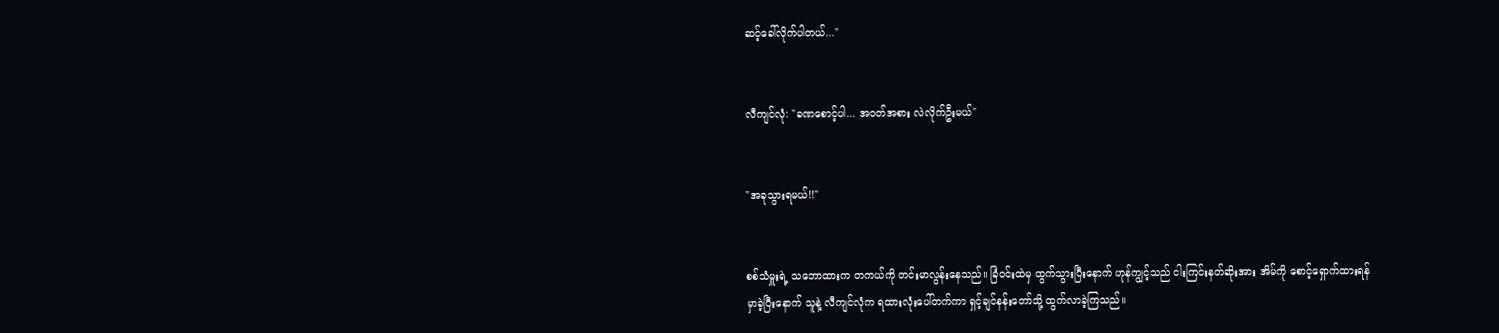ဆင့်ခေါ်လိုက်ပါတယ်..."


လီကျင်လုံ: "ခဏစောင့်ပါ... အဝတ်အစား လဲလိုက်ဦးမယ်"


"အခုသွားရမယ်!!"


စစ်သံမှူးရဲ့ သဘောထားက တကယ်ကို တင်းမာလွန်းနေသည်။ ခြံဝင်းထဲမှ ထွက်သွားပြီးနောက် ဟုန်ကျွင့်သည် ငါးကြင်းနတ်ဆိုးအား အိမ်ကို စောင့်ရှောက်ထားရန် မှာခဲ့ပြီးနောက် သူနဲ့ လီကျင်လုံက ရထားလုံးပေါ်တက်ကာ ရှင့်ချင်နန်းတော်သို့ ထွက်လာခဲ့ကြသည်။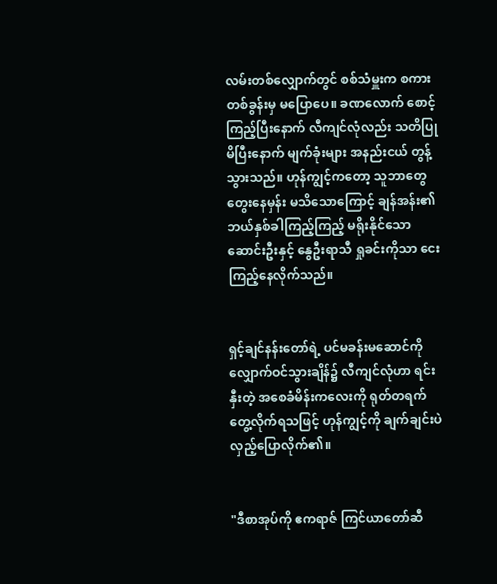လမ်းတစ်လျှောက်တွင် စစ်သံမှူးက စကားတစ်ခွန်းမှ မပြောပေ။ ခဏလောက် စောင့်ကြည့်ပြီးနောက် လီကျင်လုံလည်း သတိပြုမိပြီးနောက် မျက်ခုံးများ အနည်းငယ် တွန့်သွားသည်။ ဟုန်ကျွင့်ကတော့ သူဘာတွေတွေးနေမှန်း မသိသောကြောင့် ချန်အန်း၏ ဘယ်နှစ်ခါကြည့်ကြည့် မရိုးနိုင်သော ဆောင်းဦးနှင့် နွေဦးရာသီ ရှုခင်းကိုသာ ငေးကြည့်နေလိုက်သည်။


ရှင့်ချင်နန်းတော်ရဲ့ ပင်မခန်းမဆောင်ကို လျှောက်ဝင်သွားချိန်၌ လီကျင်လုံဟာ ရင်းနှီးတဲ့ အစေခံမိန်းကလေးကို ရုတ်တရက် တွေ့လိုက်ရသဖြင့် ဟုန်ကျွင့်ကို ချက်ချင်းပဲ လှည့်ပြောလိုက်၏။


"ဒီစာအုပ်ကို ဧကရာဇ် ကြင်ယာတော်ဆီ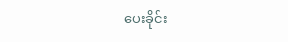ပေးခိုင်း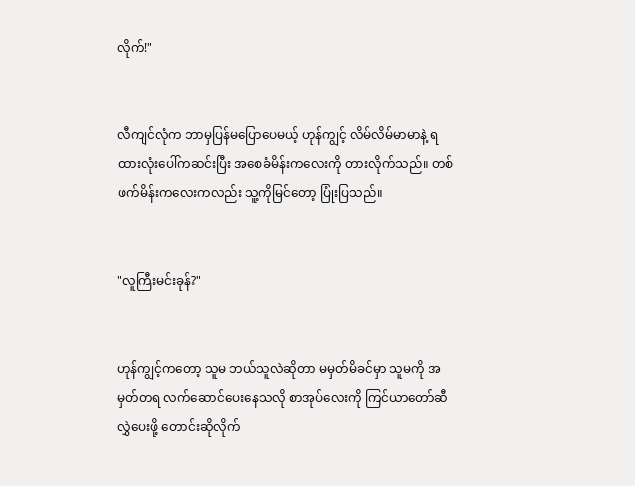လိုက်!"


လီကျင်လုံက ဘာမှပြန်မပြောပေမယ့် ဟုန်ကျွင့် လိမ်လိမ်မာမာနဲ့ ရထားလုံးပေါ်ကဆင်းပြီး အစေခံမိန်းကလေးကို တားလိုက်သည်။ တစ်ဖက်မိန်းကလေးကလည်း သူ့ကိုမြင်တော့ ပြုံးပြသည်။


"လူကြီးမင်းခုန်?"


ဟုန်ကျွင့်ကတော့ သူမ ဘယ်သူလဲဆိုတာ မမှတ်မိခင်မှာ သူမကို အမှတ်တရ လက်ဆောင်ပေးနေသလို စာအုပ်လေးကို ကြင်ယာတော်ဆီ လွှဲပေးဖို့ တောင်းဆိုလိုက်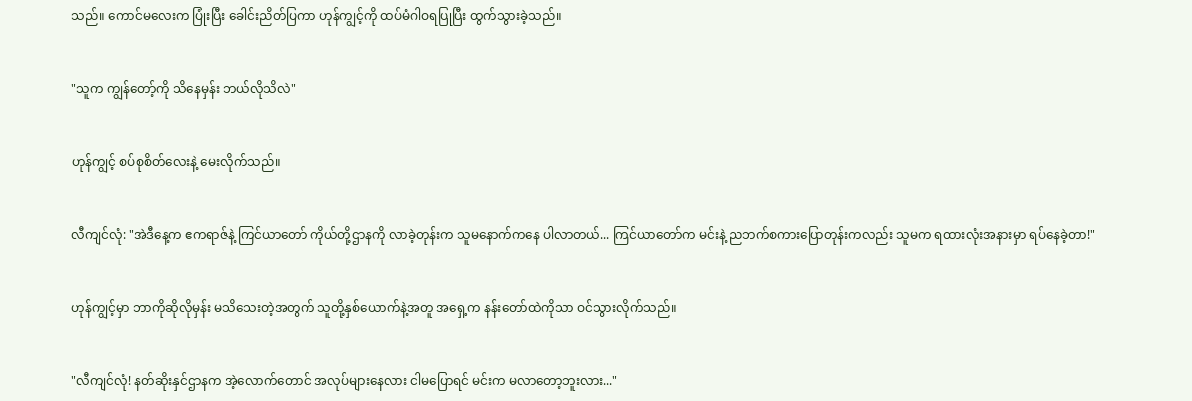သည်။ ကောင်မလေးက ပြုံးပြီး ခေါင်းညိတ်ပြကာ ဟုန်ကျွင့်ကို ထပ်မံဂါဝရပြုပြီး ထွက်သွားခဲ့သည်။


"သူက ကျွန်တော့်ကို သိနေမှန်း ဘယ်လိုသိလဲ"


ဟုန်ကျွင့် စပ်စုစိတ်လေးနဲ့ မေးလိုက်သည်။


လီကျင်လုံ: "အဲဒီနေ့က ဧကရာဇ်နဲ့ ကြင်ယာတော် ကိုယ်တို့ဌာနကို လာခဲ့တုန်းက သူမနောက်ကနေ ပါလာတယ်... ကြင်ယာတော်က မင်းနဲ့ ညဘက်စကားပြောတုန်းကလည်း သူမက ရထားလုံးအနားမှာ ရပ်နေခဲ့တာ!"


ဟုန်ကျွင့်မှာ ဘာကိုဆိုလိုမှန်း မသိသေးတဲ့အတွက် သူတို့နှစ်ယောက်နဲ့အတူ အရှေ့က နန်းတော်ထဲကိုသာ ဝင်သွားလိုက်သည်။


"လီကျင်လုံ! နတ်ဆိုးနှင်ဌာနက အဲ့လောက်တောင် အလုပ်များနေလား ငါမပြောရင် မင်းက မလာတော့ဘူးလား..."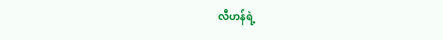လီဟန်ရဲ့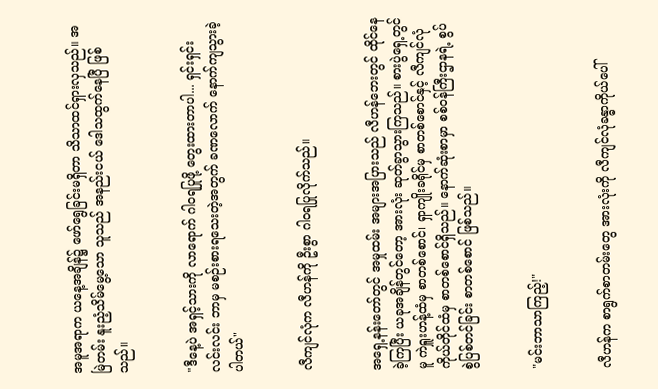အမူအရာက ယနေ့အချိန်၌ ဖော်ရွေခြင်းမရှိတာ သိသာထင်ရှားလှသည်။ အမြဲတမ်း နူးညံ့သိမ်မွေ့သော သူသည် အနည်းငယ် ဒေါသထွက်နေပြီ ဖြစ်သည်။


"ဒီနေ့ပဲ အရှင့်သားကို လာရောက် ဂါဝရပြုဖို့ တွေးထားတာပါ... ရှင်းရှင်းလင်းလင်း ဘာမှ မစဉ်းစားရသေးတဲ့အတွက် ခဏလောက် နောက်ကျသွားခဲ့ပါတယ်"


လီကျင်လုံက လီဟန်ကို ဦးစွာ ဂါဝရပြုလိုက်သည်။


အရှေ့နန်းတော်တွင် အမှုထမ်း အများအပြားသည် လီဟန်ဘေးတွင် ထိုင်နေခဲ့ကြပြီး ယခုအချိန်တွင်တော့ အားလုံး ဆုတ်ခွာသွားကြသည်။ စားပွဲရှေ့တွင်မူ ကဲရှူးဟန့်ထံမှ စာတစ်စောင်၊ ရှာကျိုးခရိုင်မှ စာတစ်စောင်နှင့် လီကျင်လုံ ကိုယ်တိုင်ထံမှ စာတစ်စောင်ရှိသည်။ နောက်ဆုံးစာမှာ စစ်ဝန်ကြီးဌာနရဲ့ စွပ်စွဲပြစ်တင်ခြင်း စာတစ်စောင် ဖြစ်သည်။


"မင်းဘာသာကြည့်!"


လီဟန်က စာရွက်စာတမ်းတွေ အားလုံးကို လီကျင်လုံခန္ဓာကိုယ်ပေါ်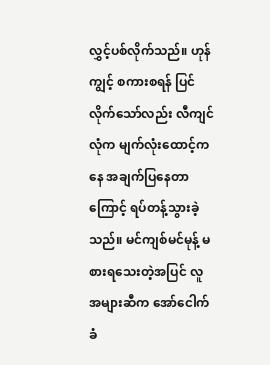လွှင့်ပစ်လိုက်သည်။ ဟုန်ကျွင့် စကားစရန် ပြင်လိုက်သော်လည်း လီကျင်လုံက မျက်လုံးထောင့်ကနေ အချက်ပြနေတာကြောင့် ရပ်တန့်သွားခဲ့သည်။ မင်ကျစ်မင်မုန့် မစားရသေးတဲ့အပြင် လူအများဆီက အော်ငေါက်ခံ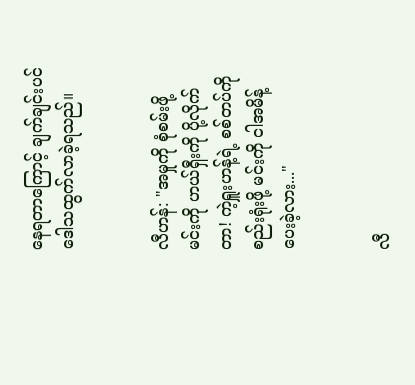နေရတာကြောင့် ချက်ချင်းပင် ဒေါသထွက်လာခဲ့ရသည်။


လီဟန်: "အမှုကို စုံစမ်းဖို့ မင်းကို ဟယ်ရှီးကို ပို့လိုက်တာ! ကဲ့ရှူးဟန့်ရဲ့ စစ်တပ်ကို စည်းရုံးဖို့ မင်းကို ငါအမိန့်ပေးခဲ့လား..."


လီ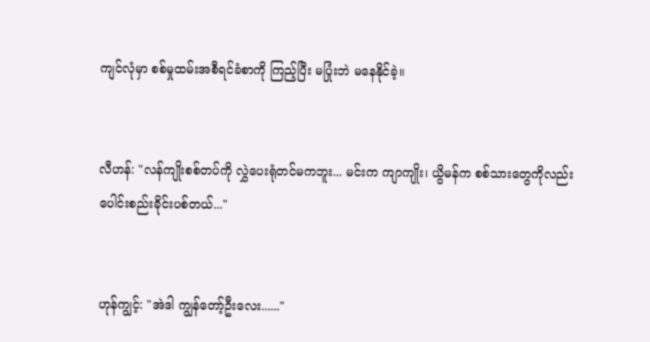ကျင်လုံမှာ စစ်မှုထမ်းအစီရင်ခံစာကို ကြည့်ပြီး မပြုံးဘဲ မနေနိုင်ခဲ့။


လီဟန်: "လန်ကျိုးစစ်တပ်ကို လွှဲပေးရုံတင်မကဘူး... မင်းက ကျာကျိုး၊ ယွိမန်က စစ်သားတွေကိုလည်း ပေါင်းစည်းခိုင်းပစ်တယ်..."


ဟုန်ကျွင့်: "အဲဒါ ကျွန်တော့်ဦးလေး......"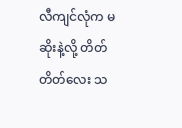လီကျင်လုံက မဆိုးနဲ့လို့ တိတ်တိတ်လေး သ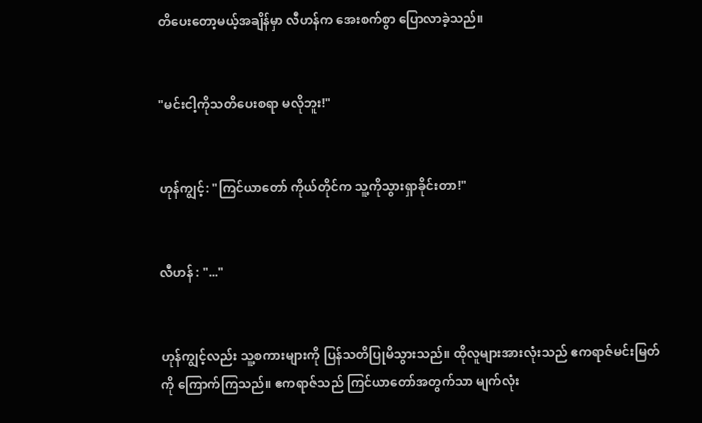တိပေးတော့မယ့်အချိန်မှာ လီဟန်က အေးစက်စွာ ပြောလာခဲ့သည်။


"မင်းငါ့ကိုသတိပေးစရာ မလိုဘူး!"


ဟုန်ကျွင့်: "ကြင်ယာတော် ကိုယ်တိုင်က သူ့ကိုသွားရှာခိုင်းတာ!"


လီဟန် : "..."


ဟုန်ကျွင့်လည်း သူ့စကားများကို ပြန်သတိပြုမိသွားသည်။ ထိုလူများအားလုံးသည် ဧကရာဇ်မင်းမြတ်ကို ကြောက်ကြသည်။ ဧကရာဇ်သည် ကြင်ယာတော်အတွက်သာ မျက်လုံး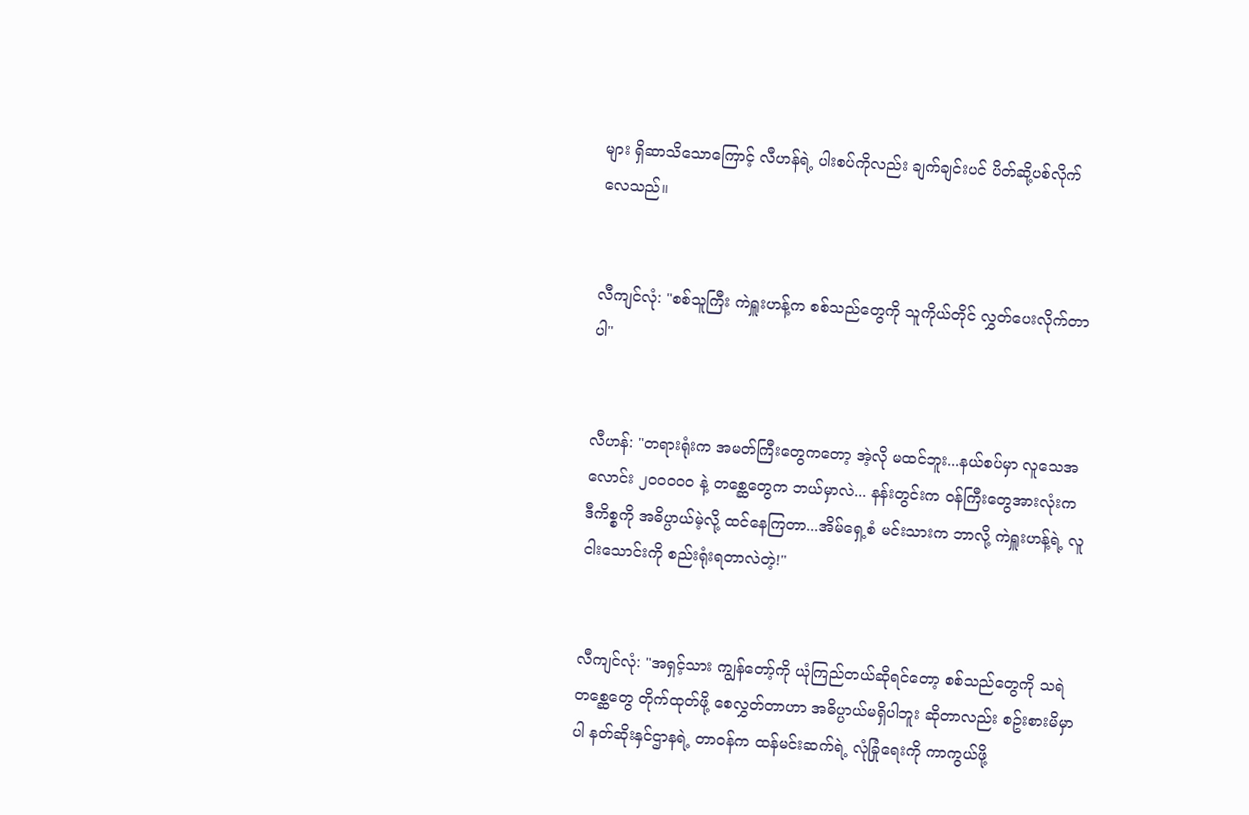များ ရှိဆာသိသောကြောင့် လီဟန်ရဲ့ ပါးစပ်ကိုလည်း ချက်ချင်းပင် ပိတ်ဆို့ပစ်လိုက်လေသည်။


လီကျင်လုံ: "စစ်သူကြီး ကဲရှူးဟန့်က စစ်သည်တွေကို သူကိုယ်တိုင် လွှတ်ပေးလိုက်တာပါ"


လီဟန်: "တရားရုံးက အမတ်ကြီးတွေကတော့ အဲ့လို မထင်ဘူး...နယ်စပ်မှာ လူသေအလောင်း ၂၀၀၀၀၀ နဲ့ တစ္ဆေတွေက ဘယ်မှာလဲ... နန်းတွင်းက ဝန်ကြီးတွေအားလုံးက ဒီကိစ္စကို အဓိပ္ပာယ်မဲ့လို့ ထင်နေကြတာ...အိမ်ရှေ့စံ မင်းသားက ဘာလို့ ကဲရှူးဟန့်ရဲ့ လူငါးသောင်းကို စည်းရုံးရတာလဲတဲ့!"


လီကျင်လုံ: "အရှင့်သား ကျွန်တော့်ကို ယုံကြည်တယ်ဆိုရင်တော့ စစ်သည်တွေကို သရဲတစ္ဆေတွေ တိုက်ထုတ်ဖို့ စေလွှတ်တာဟာ အဓိပ္ပာယ်မရှိပါဘူး ဆိုတာလည်း စဥ်းစားမိမှာပါ နတ်ဆိုးနှင်ဌာနရဲ့ တာဝန်က ထန်မင်းဆက်ရဲ့ လုံခြုံရေးကို ကာကွယ်ဖို့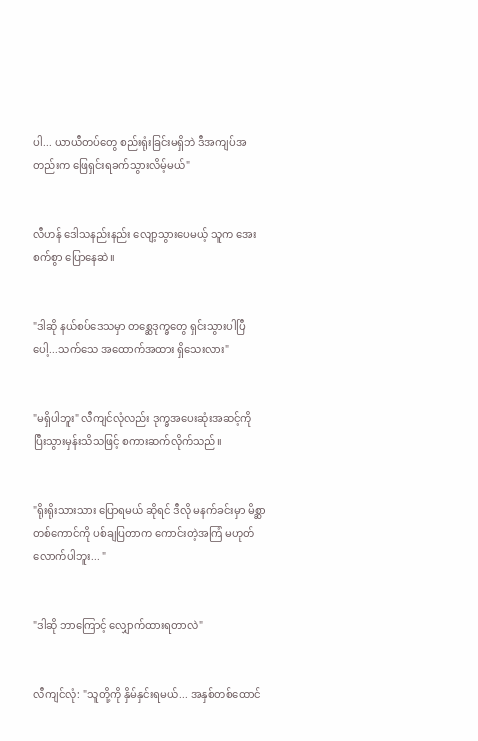ပါ... ယာယီတပ်တွေ စည်းရုံးခြင်းမရှိဘဲ ဒီအကျပ်အတည်းက ဖြေရှင်းရခက်သွားလိမ့်မယ်"


လီဟန် ဒေါသနည်းနည်း လျော့သွားပေမယ့် သူက အေးစက်စွာ ပြောနေဆဲ။


"ဒါဆို နယ်စပ်ဒေသမှာ တစ္ဆေဒုက္ခတွေ ရှင်းသွားပါပြီပေါ့...သက်သေ အထောက်အထား ရှိသေးလား"


"မရှိပါဘူး" လီကျင်လုံလည်း ဒုက္ခအပေးဆုံးအဆင့်ကို ပြီးသွားမှန်းသိသဖြင့် စကားဆက်လိုက်သည်။


"ရိုးရိုးသားသား ပြောရမယ် ဆိုရင် ဒီလို မနက်ခင်းမှာ မိစ္ဆာတစ်ကောင်ကို ပစ်ချပြတာက ကောင်းတဲ့အကြံ မဟုတ်လောက်ပါဘူး... "


"ဒါဆို ဘာကြောင့် လျှောက်ထားရတာလဲ"


လီကျင်လုံ: "သူတို့ကို နှိမ်နှင်းရမယ်... အနှစ်တစ်ထောင်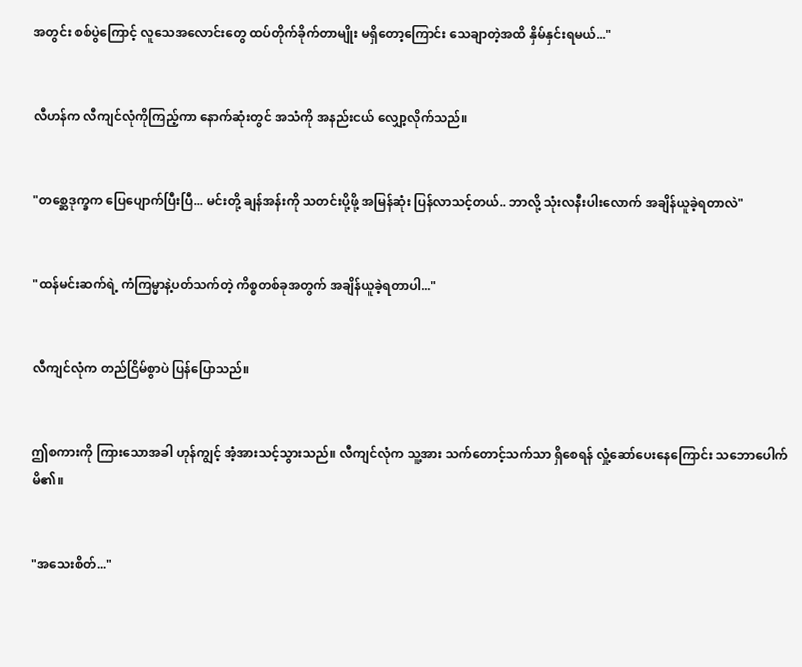အတွင်း စစ်ပွဲကြောင့် လူသေအလောင်းတွေ ထပ်တိုက်ခိုက်တာမျိုး မရှိတော့ကြောင်း သေချာတဲ့အထိ နှိမ်နှင်းရမယ်..."


လီဟန်က လီကျင်လုံကိုကြည့်ကာ နောက်ဆုံးတွင် အသံကို အနည်းငယ် လျှော့လိုက်သည်။


"တစ္ဆေဒုက္ခက ပြေပျောက်ပြီးပြီ... မင်းတို့ ချန်အန်းကို သတင်းပို့ဖို့ အမြန်ဆုံး ပြန်လာသင့်တယ်.. ဘာလို့ သုံးလနီးပါးလောက် အချိန်ယူခဲ့ရတာလဲ"


"ထန်မင်းဆက်ရဲ့ ကံကြမ္မာနဲ့ပတ်သက်တဲ့ ကိစ္စတစ်ခုအတွက် အချိန်ယူခဲ့ရတာပါ..."


လီကျင်လုံက တည်ငြိမ်စွာပဲ ပြန်ပြောသည်။


ဤစကားကို ကြားသောအခါ ဟုန်ကျွင့် အံ့အားသင့်သွားသည်။ လီကျင်လုံက သူ့အား သက်တောင့်သက်သာ ရှိစေရန် လှုံ့ဆော်ပေးနေကြောင်း သဘောပေါက်မိ၏။


"အသေးစိတ်..."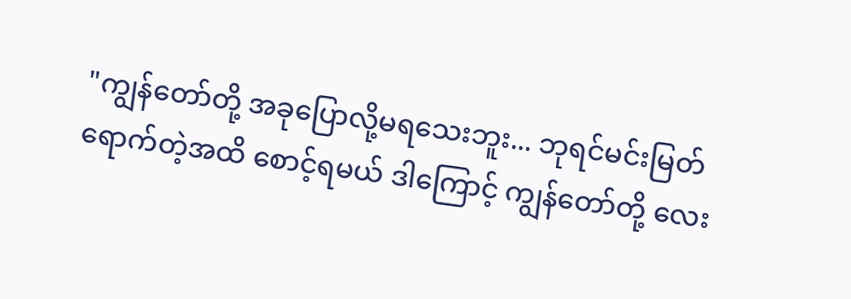"ကျွန်တော်တို့ အခုပြောလို့မရသေးဘူး... ဘုရင်မင်းမြတ် ရောက်တဲ့အထိ စောင့်ရမယ် ဒါကြောင့် ကျွန်တော်တို့ လေး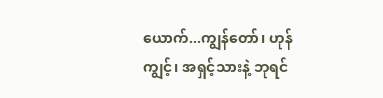ယောက်...ကျွန်တော်၊ ဟုန်ကျွင့်၊ အရှင့်သားနဲ့ ဘုရင်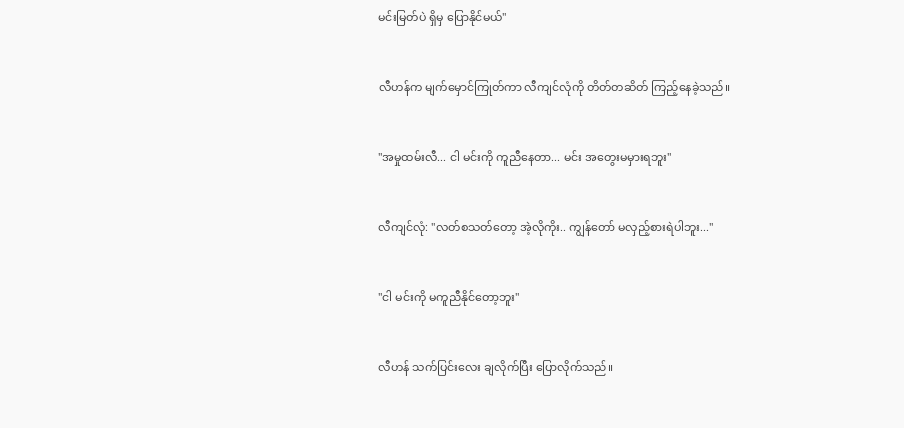မင်းမြတ်ပဲ ရှိမှ ပြောနိုင်မယ်"


လီဟန်က မျက်မှောင်ကြုတ်ကာ လီကျင်လုံကို တိတ်တဆိတ် ကြည့်နေခဲ့သည်။


"အမှုထမ်းလီ... ငါ မင်းကို ကူညီနေတာ... မင်း အတွေးမမှားရဘူး"


လီကျင်လုံ: "လတ်စသတ်တော့ အဲ့လိုကိုး.. ကျွန်တော် မလှည့်စားရဲပါဘူး..."


"ငါ မင်းကို မကူညီနိုင်တော့ဘူး"


လီဟန် သက်ပြင်းလေး ချလိုက်ပြီး ပြောလိုက်သည်။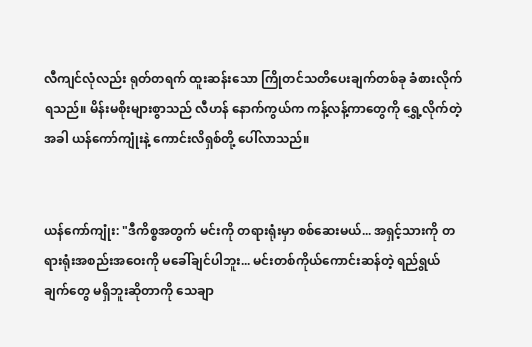လီကျင်လုံလည်း ရုတ်တရက် ထူးဆန်းသော ကြိုတင်သတိပေးချက်တစ်ခု ခံစားလိုက်ရသည်။ မိန်းမစိုးများစွာသည် လီဟန် နောက်ကွယ်က ကန့်လန့်ကာတွေကို ရွှေ့လိုက်တဲ့အခါ ယန်ကော်ကျုံးနဲ့ ကောင်းလိရှစ်တို့ ပေါ်လာသည်။


ယန်ကော်ကျုံး: "ဒီကိစ္စအတွက် မင်းကို တရားရုံးမှာ စစ်ဆေးမယ်... အရှင့်သားကို တရားရုံးအစည်းအဝေးကို မခေါ်ချင်ပါဘူး... မင်းတစ်ကိုယ်ကောင်းဆန်တဲ့ ရည်ရွယ်ချက်တွေ မရှိဘူးဆိုတာကို သေချာ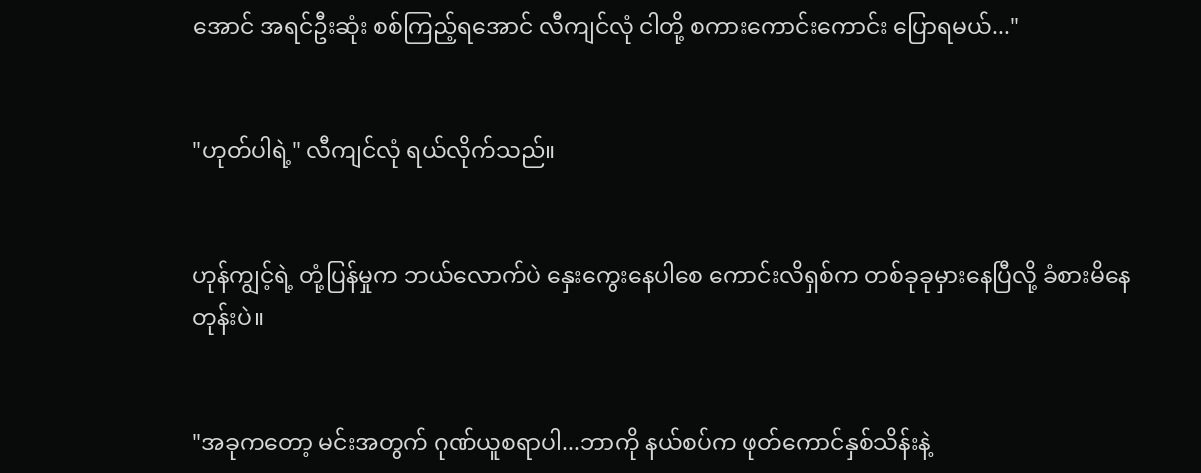အောင် အရင်ဦးဆုံး စစ်ကြည့်ရအောင် လီကျင်လုံ ငါတို့ စကားကောင်းကောင်း ပြောရမယ်..."


"ဟုတ်ပါရဲ့" လီကျင်လုံ ရယ်လိုက်သည်။


ဟုန်ကျွင့်ရဲ့ တုံ့ပြန်မှုက ဘယ်လောက်ပဲ နှေးကွေးနေပါစေ ကောင်းလိရှစ်က တစ်ခုခုမှားနေပြီလို့ ခံစားမိနေတုန်းပဲ။


"အခုကတော့ မင်းအတွက် ဂုဏ်ယူစရာပါ...ဘာကို နယ်စပ်က ဖုတ်ကောင်နှစ်သိန်းနဲ့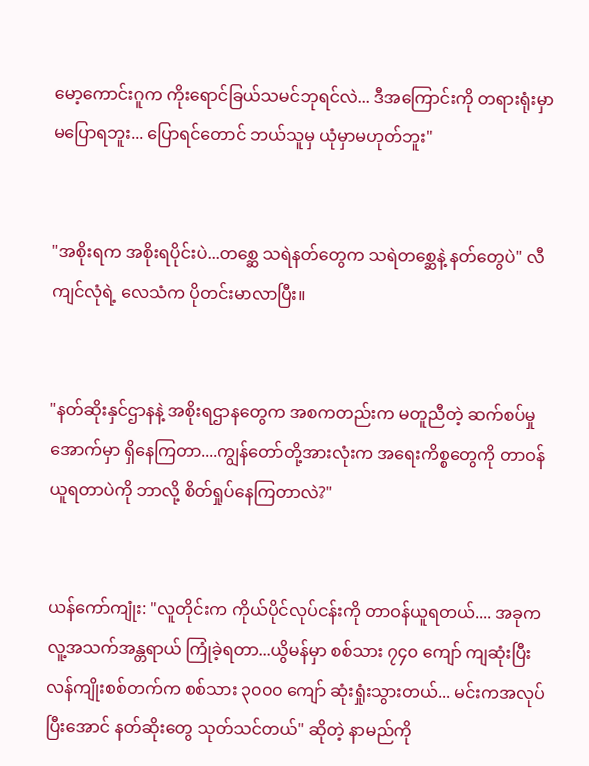မော့ကောင်းဂူက ကိုးရောင်ခြယ်သမင်ဘုရင်လဲ... ဒီအကြောင်းကို တရားရုံးမှာ မပြောရဘူး... ပြောရင်တောင် ဘယ်သူမှ ယုံမှာမဟုတ်ဘူး"


"အစိုးရက အစိုးရပိုင်းပဲ...တစ္ဆေ သရဲနတ်တွေက သရဲတစ္ဆေနဲ့ နတ်တွေပဲ" လီကျင်လုံရဲ့ လေသံက ပိုတင်းမာလာပြီး။


"နတ်ဆိုးနှင်ဌာနနဲ့ အစိုးရဌာနတွေက အစကတည်းက မတူညီတဲ့ ဆက်စပ်မှုအောက်မှာ ရှိနေကြတာ....ကျွန်တော်တို့အားလုံးက အရေးကိစ္စတွေကို တာဝန်ယူရတာပဲကို ဘာလို့ စိတ်ရှုပ်နေကြတာလဲ?"


ယန်ကော်ကျုံး: "လူတိုင်းက ကိုယ်ပိုင်လုပ်ငန်းကို တာဝန်ယူရတယ်.... အခုက လူ့အသက်အန္တရာယ် ကြုံခဲ့ရတာ...ယွိမန်မှာ စစ်သား ၇၄၀ ကျော် ကျဆုံးပြီး လန်ကျိုးစစ်တက်က စစ်သား ၃၀၀၀ ကျော် ဆုံးရှုံးသွားတယ်... မင်းကအလုပ်ပြီးအောင် နတ်ဆိုးတွေ သုတ်သင်တယ်" ဆိုတဲ့ နာမည်ကို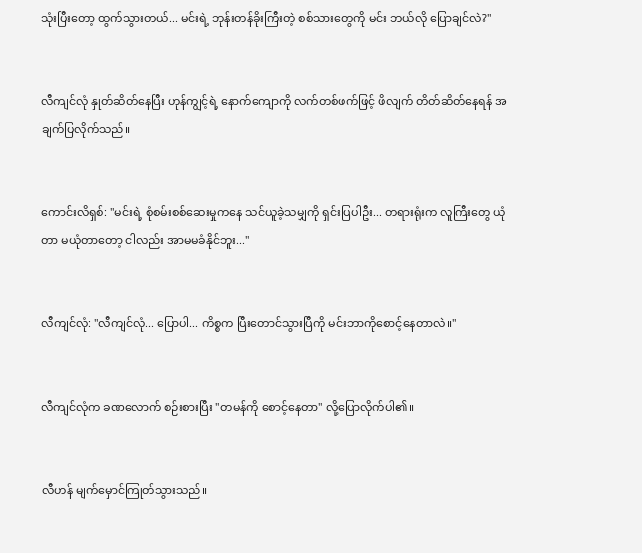သုံးပြီးတော့ ထွက်သွားတယ်... မင်းရဲ့ ဘုန်းတန်ခိုးကြီးတဲ့ စစ်သားတွေကို မင်း ဘယ်လို ပြောချင်လဲ?"


လီကျင်လုံ နှုတ်ဆိတ်နေပြီး ဟုန်ကျွင့်ရဲ့ နောက်ကျောကို လက်တစ်ဖက်ဖြင့် ဖိလျက် တိတ်ဆိတ်နေရန် အချက်ပြလိုက်သည်။


ကောင်းလိရှစ်: "မင်းရဲ့ စုံစမ်းစစ်ဆေးမှုကနေ သင်ယူခဲ့သမျှကို ရှင်းပြပါဦး... တရားရုံးက လူကြီးတွေ ယုံတာ မယုံတာတော့ ငါလည်း အာမမခံနိုင်ဘူး..."


လီကျင်လုံ: "လီကျင်လုံ... ပြောပါ... ကိစ္စက ပြီးတောင်သွားပြီကို မင်းဘာကိုစောင့်နေတာလဲ။"


လီကျင်လုံက ခဏလောက် စဉ်းစားပြီး "တမန်ကို စောင့်နေတာ" လို့ပြောလိုက်ပါ၏။


လီဟန် မျက်မှောင်ကြုတ်သွားသည်။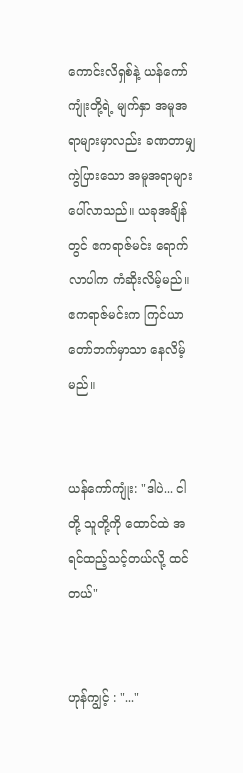ကောင်းလိရှစ်နဲ့ ယန်ကော်ကျုံးတို့ရဲ့ မျက်နှာ အမူအရာများမှာလည်း ခဏတာမျှ ကွဲပြားသော အမူအရာများ ပေါ်လာသည်။ ယခုအချိန်တွင် ဧကရာဇ်မင်း ရောက်လာပါက ကံဆိုးလိမ့်မည်။ ဧကရာဇ်မင်းက ကြင်ယာတော်ဘက်မှာသာ နေလိမ့်မည်။


ယန်ကော်ကျုံး: "ဒါပဲ... ငါတို့ သူတို့ကို ထောင်ထဲ အရင်ထည့်သင့်တယ်လို့ ထင်တယ်"


ဟုန်ကျွင့် : "..."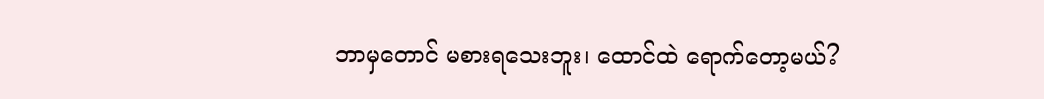ဘာမှတောင် မစားရသေးဘူး၊ ထောင်ထဲ ရောက်တော့မယ်?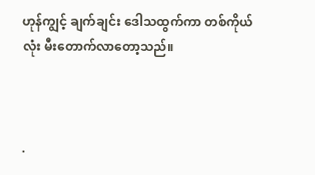ဟုန်ကျွင့် ချက်ချင်း ဒေါသထွက်ကာ တစ်ကိုယ်လုံး မီးတောက်လာတော့သည်။



.